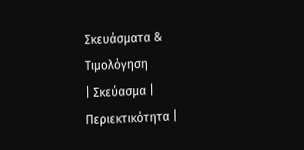Σκευάσματα & Τιμολόγηση
| Σκεύασμα | Περιεκτικότητα |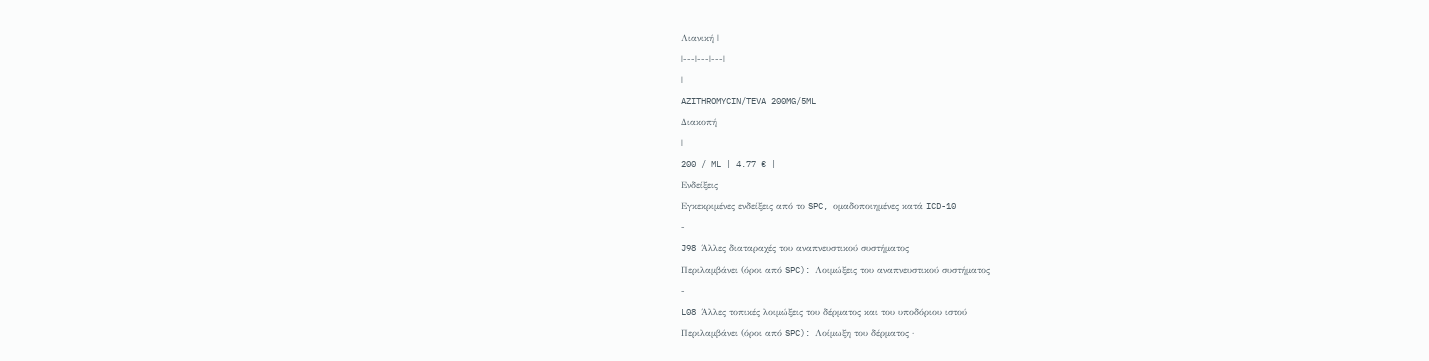Λιανική |
|---|---|---|
|
AZITHROMYCIN/TEVA 200MG/5ML
Διακοπή
|
200 / ML | 4.77 € |
Ενδείξεις
Εγκεκριμένες ενδείξεις από το SPC, ομαδοποιημένες κατά ICD-10
-
J98 Άλλες διαταραχές του αναπνευστικού συστήματος
Περιλαμβάνει (όροι από SPC): Λοιμώξεις του αναπνευστικού συστήματος
-
L08 Άλλες τοπικές λοιμώξεις του δέρματος και του υποδόριου ιστού
Περιλαμβάνει (όροι από SPC): Λοίμωξη του δέρματος ·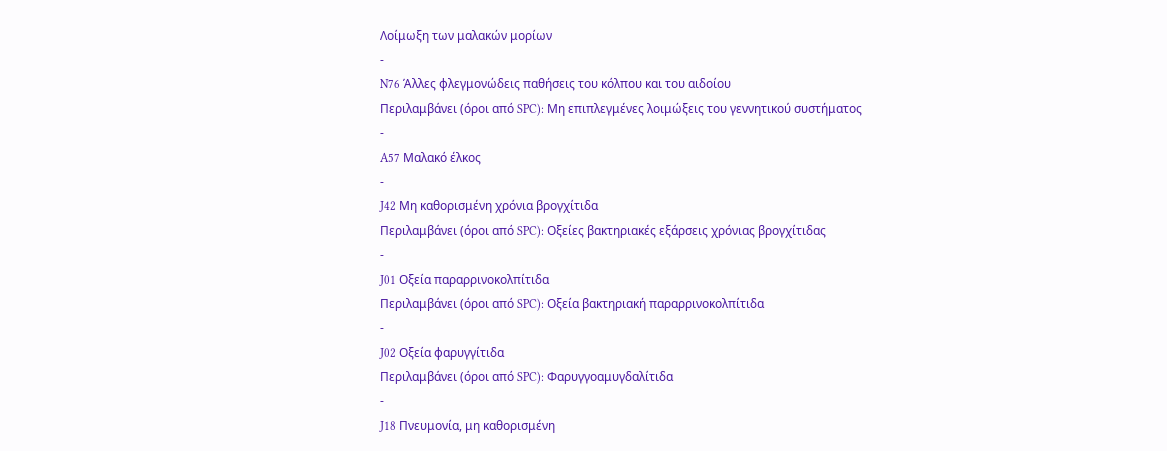Λοίμωξη των μαλακών μορίων
-
N76 Άλλες φλεγμονώδεις παθήσεις του κόλπου και του αιδοίου
Περιλαμβάνει (όροι από SPC): Μη επιπλεγμένες λοιμώξεις του γεννητικού συστήματος
-
A57 Μαλακό έλκος
-
J42 Μη καθορισμένη χρόνια βρογχίτιδα
Περιλαμβάνει (όροι από SPC): Οξείες βακτηριακές εξάρσεις χρόνιας βρογχίτιδας
-
J01 Οξεία παραρρινοκολπίτιδα
Περιλαμβάνει (όροι από SPC): Οξεία βακτηριακή παραρρινοκολπίτιδα
-
J02 Οξεία φαρυγγίτιδα
Περιλαμβάνει (όροι από SPC): Φαρυγγοαμυγδαλίτιδα
-
J18 Πνευμονία, μη καθορισμένη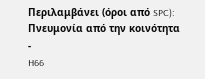Περιλαμβάνει (όροι από SPC): Πνευμονία από την κοινότητα
-
H66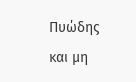Πυώδης και μη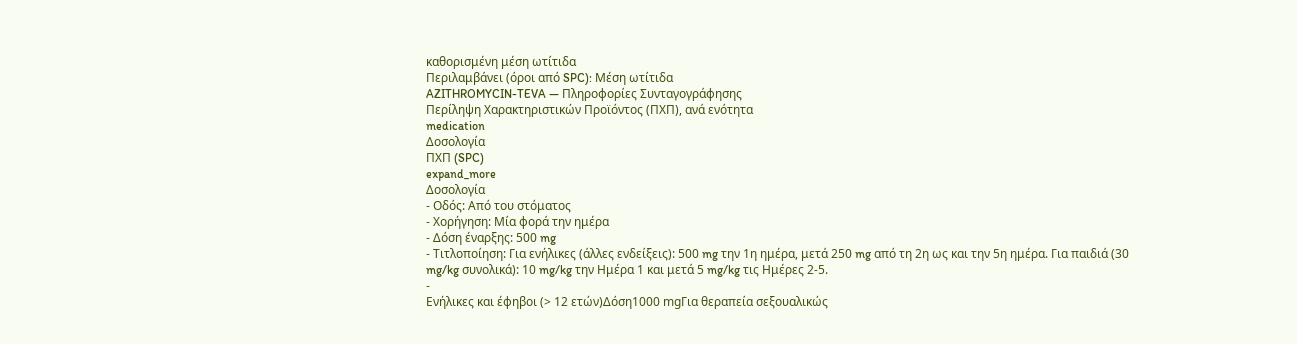καθορισμένη μέση ωτίτιδα
Περιλαμβάνει (όροι από SPC): Μέση ωτίτιδα
AZITHROMYCIN-TEVA — Πληροφορίες Συνταγογράφησης
Περίληψη Χαρακτηριστικών Προϊόντος (ΠΧΠ), ανά ενότητα
medication
Δοσολογία
ΠΧΠ (SPC)
expand_more
Δοσολογία
- Οδός: Από του στόματος
- Χορήγηση: Μία φορά την ημέρα
- Δόση έναρξης: 500 mg
- Τιτλοποίηση: Για ενήλικες (άλλες ενδείξεις): 500 mg την 1η ημέρα, μετά 250 mg από τη 2η ως και την 5η ημέρα. Για παιδιά (30 mg/kg συνολικά): 10 mg/kg την Ημέρα 1 και μετά 5 mg/kg τις Ημέρες 2-5.
-
Ενήλικες και έφηβοι (> 12 ετών)Δόση1000 mgΓια θεραπεία σεξουαλικώς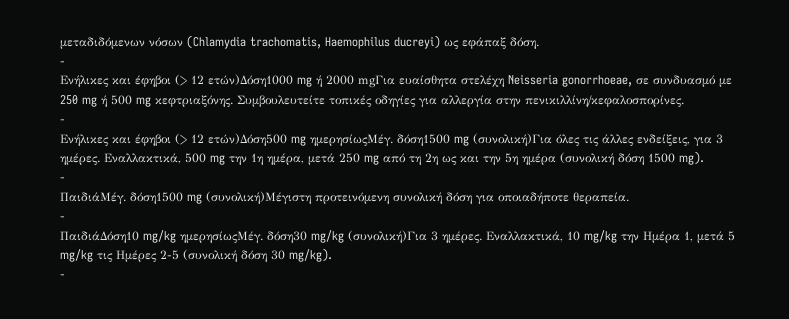μεταδιδόμενων νόσων (Chlamydia trachomatis, Haemophilus ducreyi) ως εφάπαξ δόση.
-
Ενήλικες και έφηβοι (> 12 ετών)Δόση1000 mg ή 2000 mgΓια ευαίσθητα στελέχη Neisseria gonorrhoeae, σε συνδυασμό με 250 mg ή 500 mg κεφτριαξόνης. Συμβουλευτείτε τοπικές οδηγίες για αλλεργία στην πενικιλλίνη/κεφαλοσπορίνες.
-
Ενήλικες και έφηβοι (> 12 ετών)Δόση500 mg ημερησίωςΜέγ. δόση1500 mg (συνολική)Για όλες τις άλλες ενδείξεις, για 3 ημέρες. Εναλλακτικά, 500 mg την 1η ημέρα, μετά 250 mg από τη 2η ως και την 5η ημέρα (συνολική δόση 1500 mg).
-
ΠαιδιάΜέγ. δόση1500 mg (συνολική)Μέγιστη προτεινόμενη συνολική δόση για οποιαδήποτε θεραπεία.
-
ΠαιδιάΔόση10 mg/kg ημερησίωςΜέγ. δόση30 mg/kg (συνολική)Για 3 ημέρες. Εναλλακτικά, 10 mg/kg την Ημέρα 1, μετά 5 mg/kg τις Ημέρες 2-5 (συνολική δόση 30 mg/kg).
-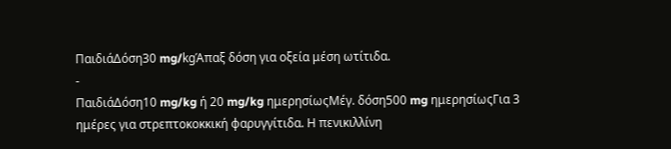ΠαιδιάΔόση30 mg/kgΆπαξ δόση για οξεία μέση ωτίτιδα.
-
ΠαιδιάΔόση10 mg/kg ή 20 mg/kg ημερησίωςΜέγ. δόση500 mg ημερησίωςΓια 3 ημέρες για στρεπτοκοκκική φαρυγγίτιδα. Η πενικιλλίνη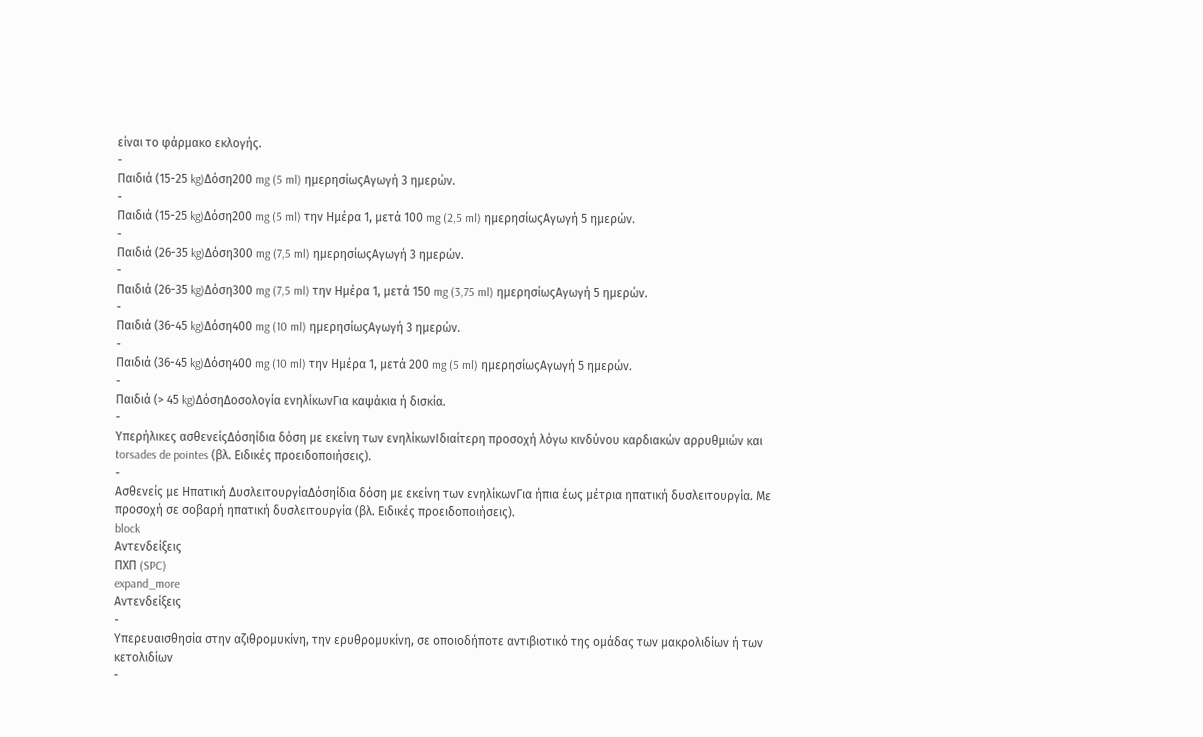είναι το φάρμακο εκλογής.
-
Παιδιά (15-25 kg)Δόση200 mg (5 ml) ημερησίωςΑγωγή 3 ημερών.
-
Παιδιά (15-25 kg)Δόση200 mg (5 ml) την Ημέρα 1, μετά 100 mg (2,5 ml) ημερησίωςΑγωγή 5 ημερών.
-
Παιδιά (26-35 kg)Δόση300 mg (7,5 ml) ημερησίωςΑγωγή 3 ημερών.
-
Παιδιά (26-35 kg)Δόση300 mg (7,5 ml) την Ημέρα 1, μετά 150 mg (3,75 ml) ημερησίωςΑγωγή 5 ημερών.
-
Παιδιά (36-45 kg)Δόση400 mg (10 ml) ημερησίωςΑγωγή 3 ημερών.
-
Παιδιά (36-45 kg)Δόση400 mg (10 ml) την Ημέρα 1, μετά 200 mg (5 ml) ημερησίωςΑγωγή 5 ημερών.
-
Παιδιά (> 45 kg)ΔόσηΔοσολογία ενηλίκωνΓια καψάκια ή δισκία.
-
Υπερήλικες ασθενείςΔόσηίδια δόση με εκείνη των ενηλίκωνΙδιαίτερη προσοχή λόγω κινδύνου καρδιακών αρρυθμιών και torsades de pointes (βλ. Ειδικές προειδοποιήσεις).
-
Ασθενείς με Ηπατική ΔυσλειτουργίαΔόσηίδια δόση με εκείνη των ενηλίκωνΓια ήπια έως μέτρια ηπατική δυσλειτουργία. Με προσοχή σε σοβαρή ηπατική δυσλειτουργία (βλ. Ειδικές προειδοποιήσεις).
block
Αντενδείξεις
ΠΧΠ (SPC)
expand_more
Αντενδείξεις
-
Υπερευαισθησία στην αζιθρομυκίνη, την ερυθρομυκίνη, σε οποιοδήποτε αντιβιοτικό της ομάδας των μακρολιδίων ή των κετολιδίων
-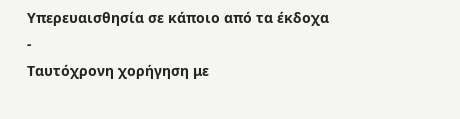Υπερευαισθησία σε κάποιο από τα έκδοχα
-
Ταυτόχρονη χορήγηση με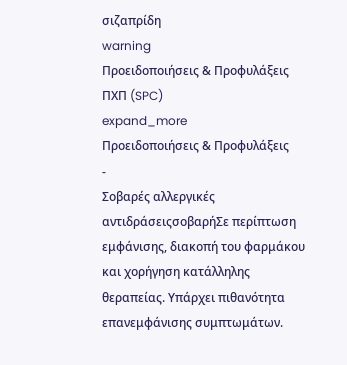σιζαπρίδη
warning
Προειδοποιήσεις & Προφυλάξεις
ΠΧΠ (SPC)
expand_more
Προειδοποιήσεις & Προφυλάξεις
-
Σοβαρές αλλεργικές αντιδράσειςσοβαρήΣε περίπτωση εμφάνισης, διακοπή του φαρμάκου και χορήγηση κατάλληλης θεραπείας. Υπάρχει πιθανότητα επανεμφάνισης συμπτωμάτων.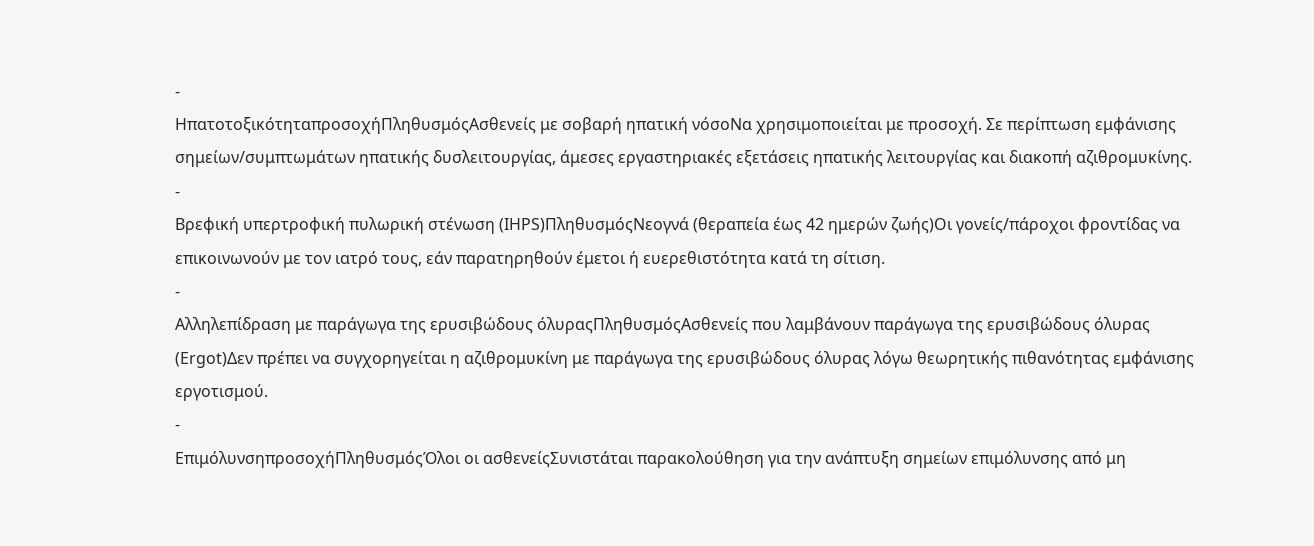-
ΗπατοτοξικότηταπροσοχήΠληθυσμόςΑσθενείς με σοβαρή ηπατική νόσοΝα χρησιμοποιείται με προσοχή. Σε περίπτωση εμφάνισης σημείων/συμπτωμάτων ηπατικής δυσλειτουργίας, άμεσες εργαστηριακές εξετάσεις ηπατικής λειτουργίας και διακοπή αζιθρομυκίνης.
-
Βρεφική υπερτροφική πυλωρική στένωση (IHPS)ΠληθυσμόςΝεογνά (θεραπεία έως 42 ημερών ζωής)Οι γονείς/πάροχοι φροντίδας να επικοινωνούν με τον ιατρό τους, εάν παρατηρηθούν έμετοι ή ευερεθιστότητα κατά τη σίτιση.
-
Αλληλεπίδραση με παράγωγα της ερυσιβώδους όλυραςΠληθυσμόςΑσθενείς που λαμβάνουν παράγωγα της ερυσιβώδους όλυρας (Ergot)Δεν πρέπει να συγχορηγείται η αζιθρομυκίνη με παράγωγα της ερυσιβώδους όλυρας λόγω θεωρητικής πιθανότητας εμφάνισης εργοτισμού.
-
ΕπιμόλυνσηπροσοχήΠληθυσμόςΌλοι οι ασθενείςΣυνιστάται παρακολούθηση για την ανάπτυξη σημείων επιμόλυνσης από μη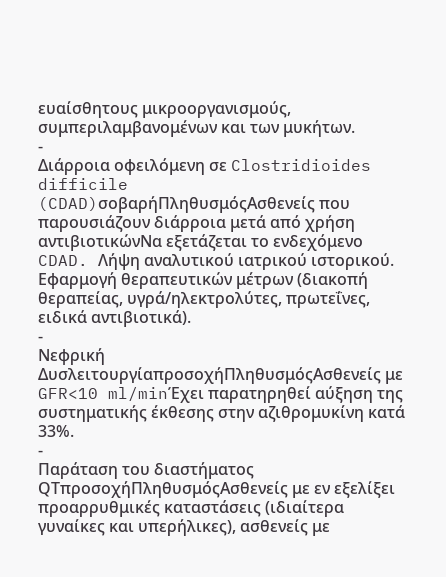ευαίσθητους μικροοργανισμούς, συμπεριλαμβανομένων και των μυκήτων.
-
Διάρροια οφειλόμενη σε Clostridioides difficile (CDAD)σοβαρήΠληθυσμόςΑσθενείς που παρουσιάζουν διάρροια μετά από χρήση αντιβιοτικώνΝα εξετάζεται το ενδεχόμενο CDAD. Λήψη αναλυτικού ιατρικού ιστορικού. Εφαρμογή θεραπευτικών μέτρων (διακοπή θεραπείας, υγρά/ηλεκτρολύτες, πρωτεΐνες, ειδικά αντιβιοτικά).
-
Νεφρική ΔυσλειτουργίαπροσοχήΠληθυσμόςΑσθενείς με GFR<10 ml/minΈχει παρατηρηθεί αύξηση της συστηματικής έκθεσης στην αζιθρομυκίνη κατά 33%.
-
Παράταση του διαστήματος QTπροσοχήΠληθυσμόςΑσθενείς με εν εξελίξει προαρρυθμικές καταστάσεις (ιδιαίτερα γυναίκες και υπερήλικες), ασθενείς με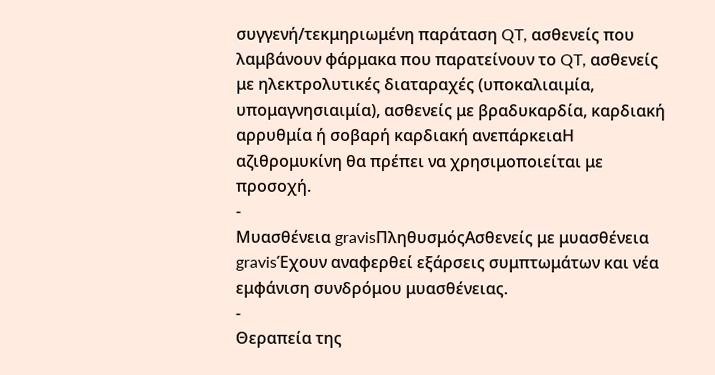συγγενή/τεκμηριωμένη παράταση QT, ασθενείς που λαμβάνουν φάρμακα που παρατείνουν το QT, ασθενείς με ηλεκτρολυτικές διαταραχές (υποκαλιαιμία, υπομαγνησιαιμία), ασθενείς με βραδυκαρδία, καρδιακή αρρυθμία ή σοβαρή καρδιακή ανεπάρκειαΗ αζιθρομυκίνη θα πρέπει να χρησιμοποιείται με προσοχή.
-
Μυασθένεια gravisΠληθυσμόςΑσθενείς με μυασθένεια gravisΈχουν αναφερθεί εξάρσεις συμπτωμάτων και νέα εμφάνιση συνδρόμου μυασθένειας.
-
Θεραπεία της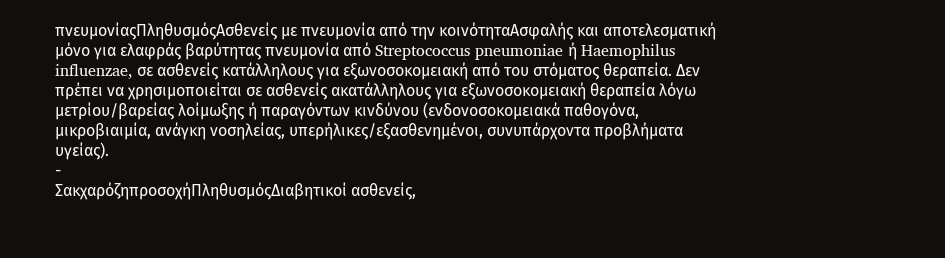πνευμονίαςΠληθυσμόςΑσθενείς με πνευμονία από την κοινότηταΑσφαλής και αποτελεσματική μόνο για ελαφράς βαρύτητας πνευμονία από Streptococcus pneumoniae ή Haemophilus influenzae, σε ασθενείς κατάλληλους για εξωνοσοκομειακή από του στόματος θεραπεία. Δεν πρέπει να χρησιμοποιείται σε ασθενείς ακατάλληλους για εξωνοσοκομειακή θεραπεία λόγω μετρίου/βαρείας λοίμωξης ή παραγόντων κινδύνου (ενδονοσοκομειακά παθογόνα, μικροβιαιμία, ανάγκη νοσηλείας, υπερήλικες/εξασθενημένοι, συνυπάρχοντα προβλήματα υγείας).
-
ΣακχαρόζηπροσοχήΠληθυσμόςΔιαβητικοί ασθενείς,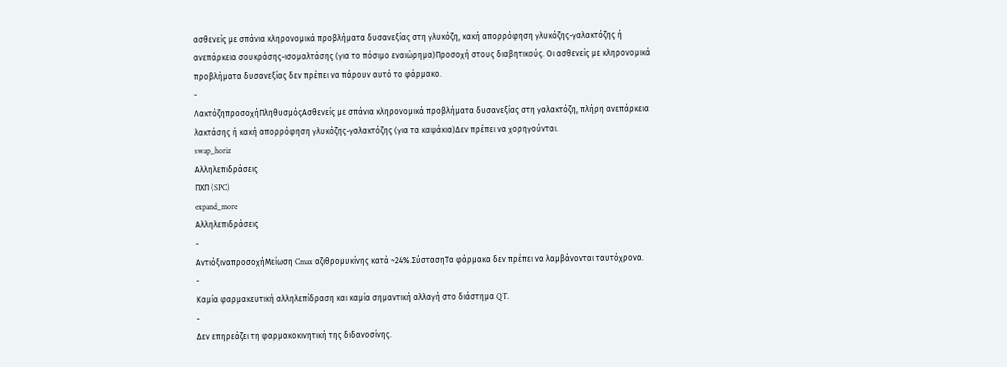ασθενείς με σπάνια κληρονομικά προβλήματα δυσανεξίας στη γλυκόζη, κακή απορρόφηση γλυκόζης-γαλακτόζης ή ανεπάρκεια σουκράσης-ισομαλτάσης (για το πόσιμο εναιώρημα)Προσοχή στους διαβητικούς. Οι ασθενείς με κληρονομικά προβλήματα δυσανεξίας δεν πρέπει να πάρουν αυτό το φάρμακο.
-
ΛακτόζηπροσοχήΠληθυσμόςΑσθενείς με σπάνια κληρονομικά προβλήματα δυσανεξίας στη γαλακτόζη, πλήρη ανεπάρκεια λακτάσης ή κακή απορρόφηση γλυκόζης-γαλακτόζης (για τα καψάκια)Δεν πρέπει να χορηγούνται.
swap_horiz
Αλληλεπιδράσεις
ΠΧΠ (SPC)
expand_more
Αλληλεπιδράσεις
-
ΑντιόξιναπροσοχήΜείωση Cmax αζιθρομυκίνης κατά ~24%.ΣύστασηΤα φάρμακα δεν πρέπει να λαμβάνονται ταυτόχρονα.
-
Καμία φαρμακευτική αλληλεπίδραση και καμία σημαντική αλλαγή στο διάστημα QT.
-
Δεν επηρεάζει τη φαρμακοκινητική της διδανοσίνης.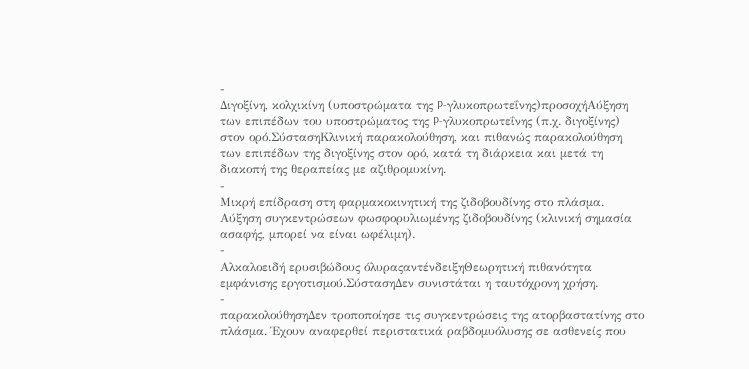-
Διγοξίνη, κολχικίνη (υποστρώματα της P-γλυκοπρωτεΐνης)προσοχήΑύξηση των επιπέδων του υποστρώματος της P-γλυκοπρωτεΐνης (π.χ. διγοξίνης) στον ορό.ΣύστασηΚλινική παρακολούθηση, και πιθανώς παρακολούθηση των επιπέδων της διγοξίνης στον ορό, κατά τη διάρκεια και μετά τη διακοπή της θεραπείας με αζιθρομυκίνη.
-
Μικρή επίδραση στη φαρμακοκινητική της ζιδοβουδίνης στο πλάσμα. Αύξηση συγκεντρώσεων φωσφορυλιωμένης ζιδοβουδίνης (κλινική σημασία ασαφής, μπορεί να είναι ωφέλιμη).
-
Αλκαλοειδή ερυσιβώδους όλυραςαντένδειξηΘεωρητική πιθανότητα εμφάνισης εργοτισμού.ΣύστασηΔεν συνιστάται η ταυτόχρονη χρήση.
-
παρακολούθησηΔεν τροποποίησε τις συγκεντρώσεις της ατορβαστατίνης στο πλάσμα. Έχουν αναφερθεί περιστατικά ραβδομυόλυσης σε ασθενείς που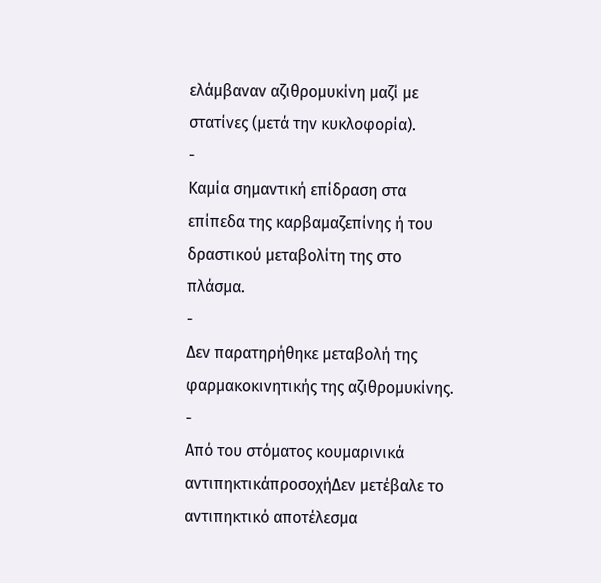ελάμβαναν αζιθρομυκίνη μαζί με στατίνες (μετά την κυκλοφορία).
-
Καμία σημαντική επίδραση στα επίπεδα της καρβαμαζεπίνης ή του δραστικού μεταβολίτη της στο πλάσμα.
-
Δεν παρατηρήθηκε μεταβολή της φαρμακοκινητικής της αζιθρομυκίνης.
-
Από του στόματος κουμαρινικά αντιπηκτικάπροσοχήΔεν μετέβαλε το αντιπηκτικό αποτέλεσμα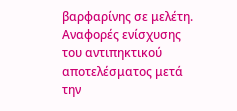βαρφαρίνης σε μελέτη. Αναφορές ενίσχυσης του αντιπηκτικού αποτελέσματος μετά την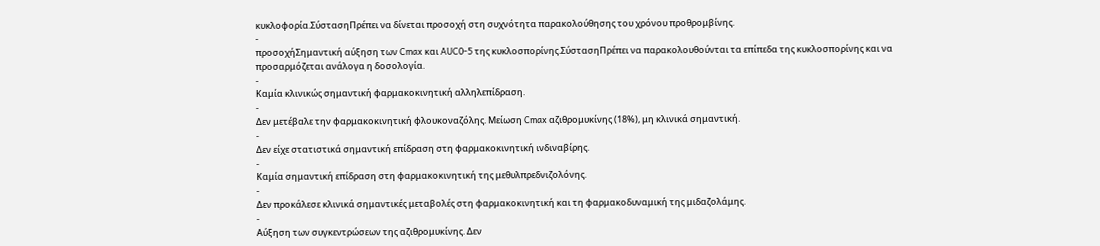κυκλοφορία.ΣύστασηΠρέπει να δίνεται προσοχή στη συχνότητα παρακολούθησης του χρόνου προθρομβίνης.
-
προσοχήΣημαντική αύξηση των Cmax και AUC0-5 της κυκλοσπορίνης.ΣύστασηΠρέπει να παρακολουθούνται τα επίπεδα της κυκλοσπορίνης και να προσαρμόζεται ανάλογα η δοσολογία.
-
Καμία κλινικώς σημαντική φαρμακοκινητική αλληλεπίδραση.
-
Δεν μετέβαλε την φαρμακοκινητική φλουκοναζόλης. Μείωση Cmax αζιθρομυκίνης (18%), μη κλινικά σημαντική.
-
Δεν είχε στατιστικά σημαντική επίδραση στη φαρμακοκινητική ινδιναβίρης.
-
Καμία σημαντική επίδραση στη φαρμακοκινητική της μεθυλπρεδνιζολόνης.
-
Δεν προκάλεσε κλινικά σημαντικές μεταβολές στη φαρμακοκινητική και τη φαρμακοδυναμική της μιδαζολάμης.
-
Αύξηση των συγκεντρώσεων της αζιθρομυκίνης. Δεν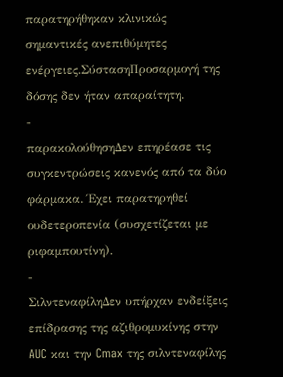παρατηρήθηκαν κλινικώς σημαντικές ανεπιθύμητες ενέργειες.ΣύστασηΠροσαρμογή της δόσης δεν ήταν απαραίτητη.
-
παρακολούθησηΔεν επηρέασε τις συγκεντρώσεις κανενός από τα δύο φάρμακα. Έχει παρατηρηθεί ουδετεροπενία (συσχετίζεται με ριφαμπουτίνη).
-
ΣιλντεναφίληΔεν υπήρχαν ενδείξεις επίδρασης της αζιθρομυκίνης στην AUC και την Cmax της σιλντεναφίλης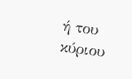ή του κύριου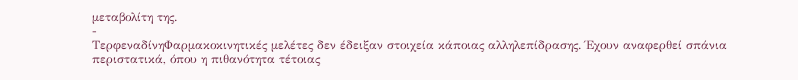μεταβολίτη της.
-
ΤερφεναδίνηΦαρμακοκινητικές μελέτες δεν έδειξαν στοιχεία κάποιας αλληλεπίδρασης. Έχουν αναφερθεί σπάνια περιστατικά, όπου η πιθανότητα τέτοιας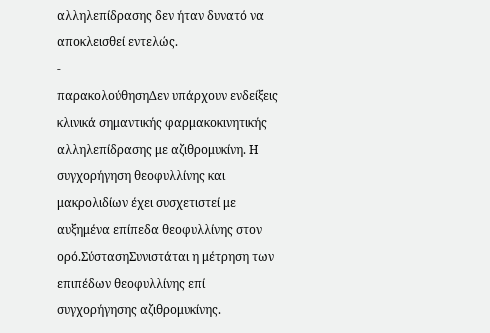αλληλεπίδρασης δεν ήταν δυνατό να αποκλεισθεί εντελώς.
-
παρακολούθησηΔεν υπάρχουν ενδείξεις κλινικά σημαντικής φαρμακοκινητικής αλληλεπίδρασης με αζιθρομυκίνη. Η συγχορήγηση θεοφυλλίνης και μακρολιδίων έχει συσχετιστεί με αυξημένα επίπεδα θεοφυλλίνης στον ορό.ΣύστασηΣυνιστάται η μέτρηση των επιπέδων θεοφυλλίνης επί συγχορήγησης αζιθρομυκίνης.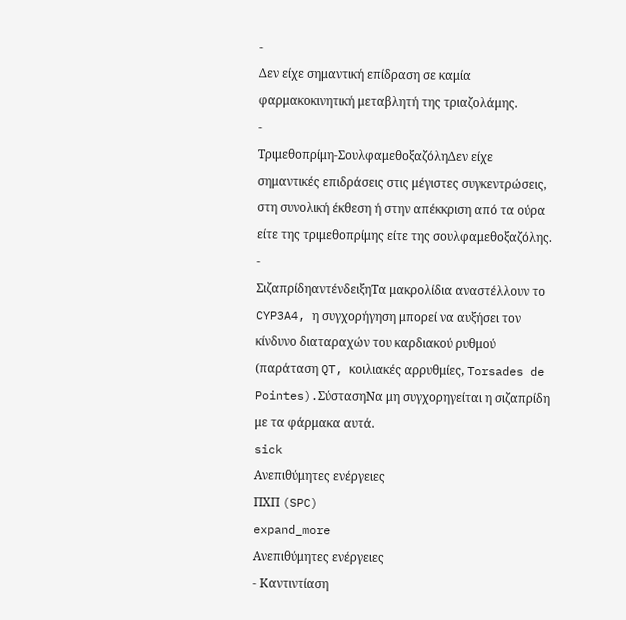-
Δεν είχε σημαντική επίδραση σε καμία φαρμακοκινητική μεταβλητή της τριαζολάμης.
-
Τριμεθοπρίμη-ΣουλφαμεθοξαζόληΔεν είχε σημαντικές επιδράσεις στις μέγιστες συγκεντρώσεις, στη συνολική έκθεση ή στην απέκκριση από τα ούρα είτε της τριμεθοπρίμης είτε της σουλφαμεθοξαζόλης.
-
ΣιζαπρίδηαντένδειξηΤα μακρολίδια αναστέλλουν το CYP3A4, η συγχορήγηση μπορεί να αυξήσει τον κίνδυνο διαταραχών του καρδιακού ρυθμού (παράταση QT, κοιλιακές αρρυθμίες, Torsades de Pointes).ΣύστασηΝα μη συγχορηγείται η σιζαπρίδη με τα φάρμακα αυτά.
sick
Ανεπιθύμητες ενέργειες
ΠΧΠ (SPC)
expand_more
Ανεπιθύμητες ενέργειες
- Καντιντίαση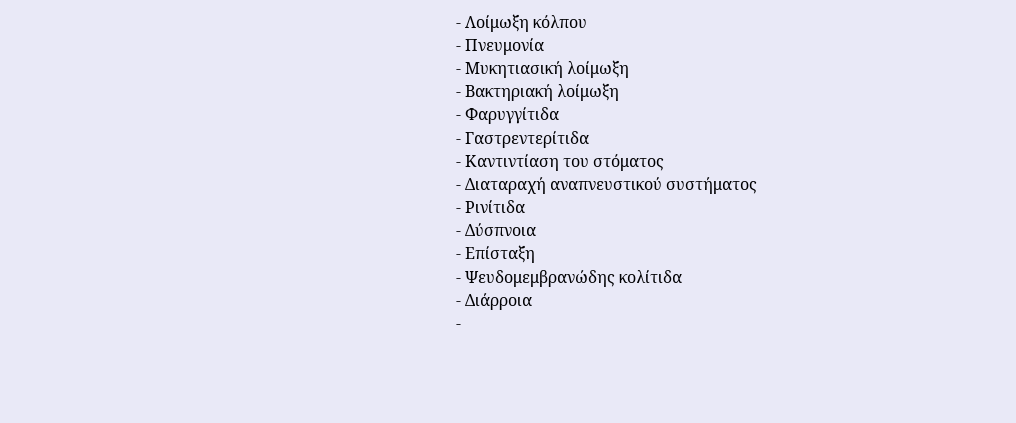- Λοίμωξη κόλπου
- Πνευμονία
- Μυκητιασική λοίμωξη
- Βακτηριακή λοίμωξη
- Φαρυγγίτιδα
- Γαστρεντερίτιδα
- Καντιντίαση του στόματος
- Διαταραχή αναπνευστικού συστήματος
- Ρινίτιδα
- Δύσπνοια
- Επίσταξη
- Ψευδομεμβρανώδης κολίτιδα
- Διάρροια
-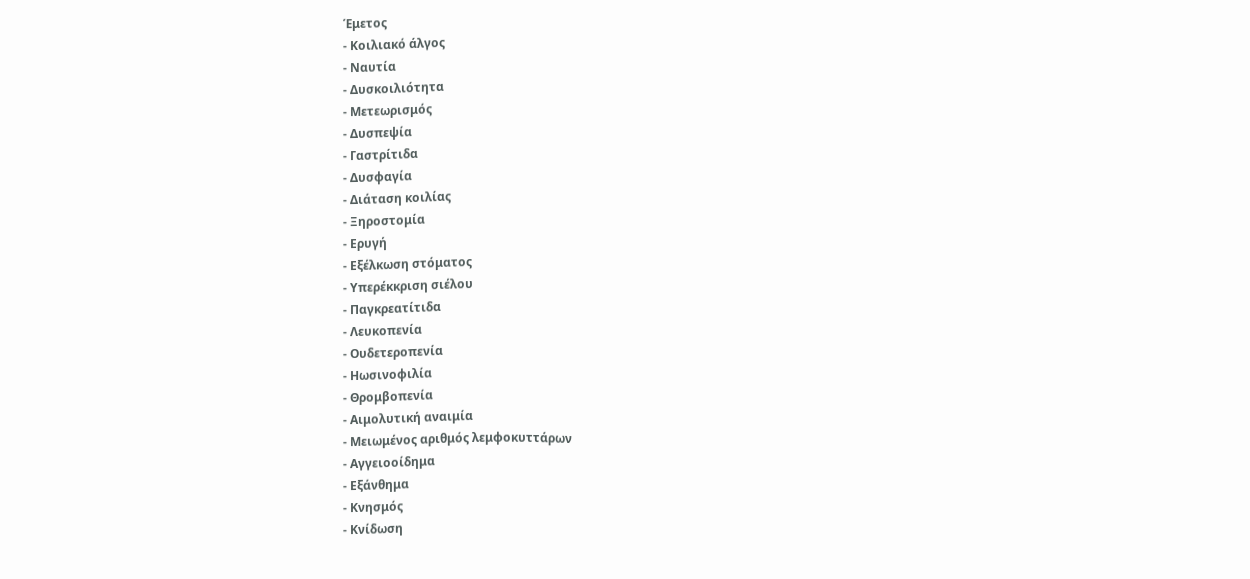Έμετος
- Κοιλιακό άλγος
- Ναυτία
- Δυσκοιλιότητα
- Μετεωρισμός
- Δυσπεψία
- Γαστρίτιδα
- Δυσφαγία
- Διάταση κοιλίας
- Ξηροστομία
- Ερυγή
- Εξέλκωση στόματος
- Υπερέκκριση σιέλου
- Παγκρεατίτιδα
- Λευκοπενία
- Ουδετεροπενία
- Ηωσινοφιλία
- Θρομβοπενία
- Αιμολυτική αναιμία
- Μειωμένος αριθμός λεμφοκυττάρων
- Αγγειοοίδημα
- Εξάνθημα
- Κνησμός
- Κνίδωση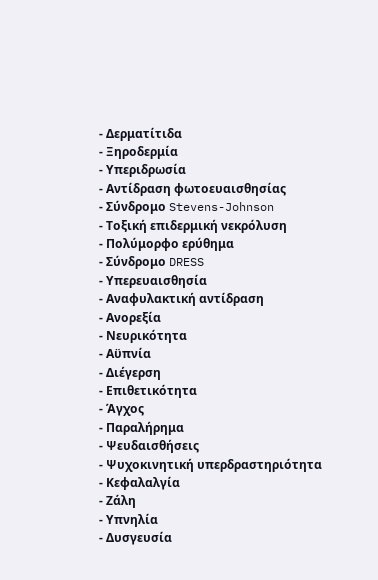- Δερματίτιδα
- Ξηροδερμία
- Υπεριδρωσία
- Αντίδραση φωτοευαισθησίας
- Σύνδρομο Stevens-Johnson
- Τοξική επιδερμική νεκρόλυση
- Πολύμορφο ερύθημα
- Σύνδρομο DRESS
- Υπερευαισθησία
- Αναφυλακτική αντίδραση
- Ανορεξία
- Νευρικότητα
- Αϋπνία
- Διέγερση
- Επιθετικότητα
- Άγχος
- Παραλήρημα
- Ψευδαισθήσεις
- Ψυχοκινητική υπερδραστηριότητα
- Κεφαλαλγία
- Ζάλη
- Υπνηλία
- Δυσγευσία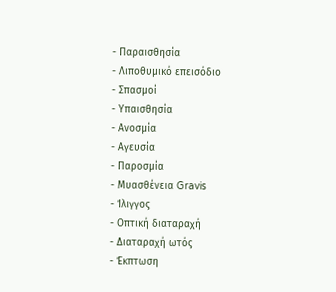- Παραισθησία
- Λιποθυμικό επεισόδιο
- Σπασμοί
- Υπαισθησία
- Ανοσμία
- Αγευσία
- Παροσμία
- Μυασθένεια Gravis
- Ίλιγγος
- Οπτική διαταραχή
- Διαταραχή ωτός
- Έκπτωση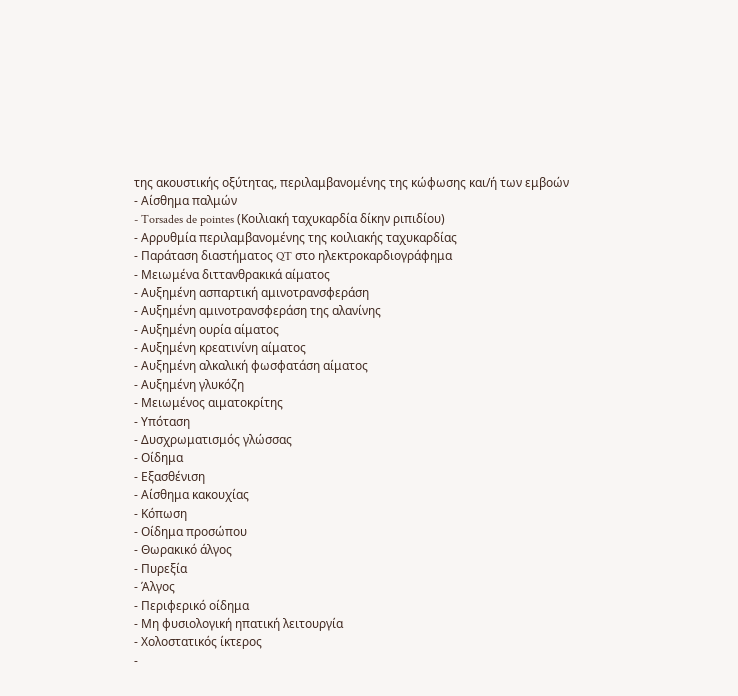της ακουστικής οξύτητας, περιλαμβανομένης της κώφωσης και/ή των εμβοών
- Αίσθημα παλμών
- Torsades de pointes (Κοιλιακή ταχυκαρδία δίκην ριπιδίου)
- Αρρυθμία περιλαμβανομένης της κοιλιακής ταχυκαρδίας
- Παράταση διαστήματος QT στο ηλεκτροκαρδιογράφημα
- Μειωμένα διττανθρακικά αίματος
- Αυξημένη ασπαρτική αμινοτρανσφεράση
- Αυξημένη αμινοτρανσφεράση της αλανίνης
- Αυξημένη ουρία αίματος
- Αυξημένη κρεατινίνη αίματος
- Αυξημένη αλκαλική φωσφατάση αίματος
- Αυξημένη γλυκόζη
- Μειωμένος αιματοκρίτης
- Υπόταση
- Δυσχρωματισμός γλώσσας
- Οίδημα
- Εξασθένιση
- Αίσθημα κακουχίας
- Κόπωση
- Οίδημα προσώπου
- Θωρακικό άλγος
- Πυρεξία
- Άλγος
- Περιφερικό οίδημα
- Μη φυσιολογική ηπατική λειτουργία
- Χολοστατικός ίκτερος
-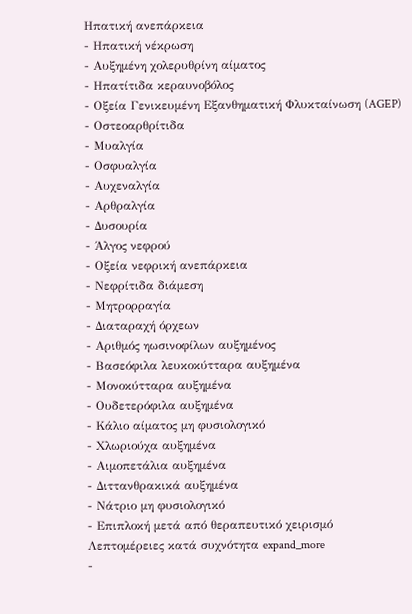Ηπατική ανεπάρκεια
- Ηπατική νέκρωση
- Αυξημένη χολερυθρίνη αίματος
- Ηπατίτιδα κεραυνοβόλος
- Οξεία Γενικευμένη Εξανθηματική Φλυκταίνωση (AGEP)
- Οστεοαρθρίτιδα
- Μυαλγία
- Οσφυαλγία
- Αυχεναλγία
- Αρθραλγία
- Δυσουρία
- Άλγος νεφρού
- Οξεία νεφρική ανεπάρκεια
- Νεφρίτιδα διάμεση
- Μητρορραγία
- Διαταραχή όρχεων
- Αριθμός ηωσινοφίλων αυξημένος
- Βασεόφιλα λευκοκύτταρα αυξημένα
- Μονοκύτταρα αυξημένα
- Ουδετερόφιλα αυξημένα
- Κάλιο αίματος μη φυσιολογικό
- Χλωριούχα αυξημένα
- Αιμοπετάλια αυξημένα
- Διττανθρακικά αυξημένα
- Νάτριο μη φυσιολογικό
- Επιπλοκή μετά από θεραπευτικό χειρισμό
Λεπτομέρειες κατά συχνότητα expand_more
-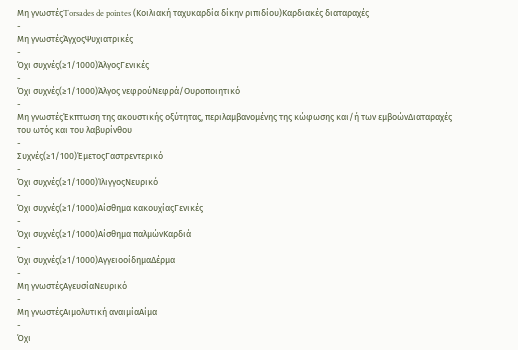Μη γνωστέςTorsades de pointes (Κοιλιακή ταχυκαρδία δίκην ριπιδίου)Καρδιακές διαταραχές
-
Μη γνωστέςΆγχοςΨυχιατρικές
-
Όχι συχνές(≥1/1000)ΆλγοςΓενικές
-
Όχι συχνές(≥1/1000)Άλγος νεφρούΝεφρά/Ουροποιητικό
-
Μη γνωστέςΈκπτωση της ακουστικής οξύτητας, περιλαμβανομένης της κώφωσης και/ή των εμβοώνΔιαταραχές του ωτός και του λαβυρίνθου
-
Συχνές(≥1/100)ΈμετοςΓαστρεντερικό
-
Όχι συχνές(≥1/1000)ΊλιγγοςΝευρικό
-
Όχι συχνές(≥1/1000)Αίσθημα κακουχίαςΓενικές
-
Όχι συχνές(≥1/1000)Αίσθημα παλμώνΚαρδιά
-
Όχι συχνές(≥1/1000)ΑγγειοοίδημαΔέρμα
-
Μη γνωστέςΑγευσίαΝευρικό
-
Μη γνωστέςΑιμολυτική αναιμίαΑίμα
-
Όχι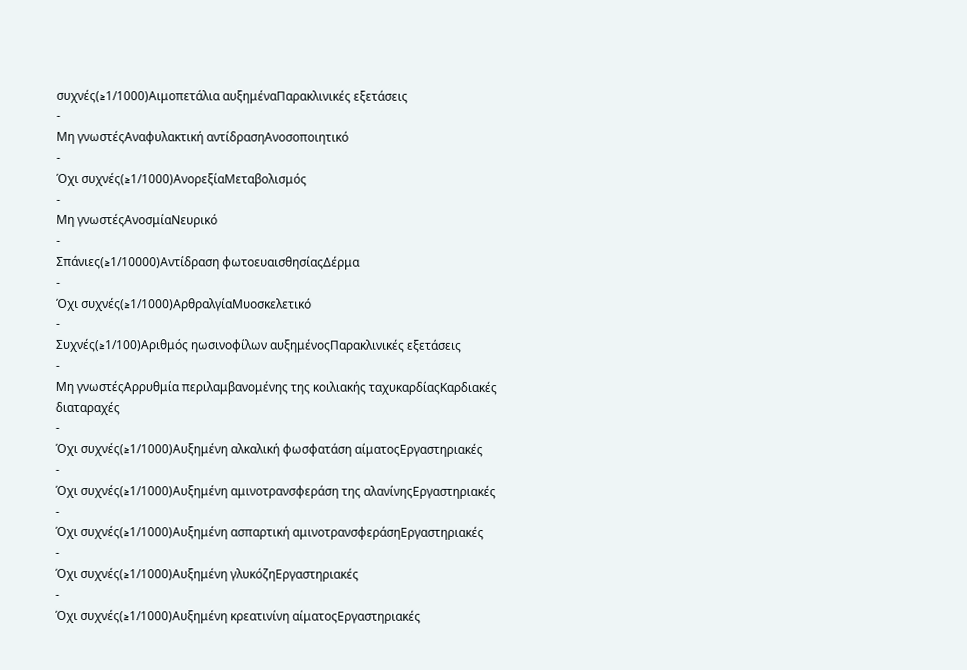συχνές(≥1/1000)Αιμοπετάλια αυξημέναΠαρακλινικές εξετάσεις
-
Μη γνωστέςΑναφυλακτική αντίδρασηΑνοσοποιητικό
-
Όχι συχνές(≥1/1000)ΑνορεξίαΜεταβολισμός
-
Μη γνωστέςΑνοσμίαΝευρικό
-
Σπάνιες(≥1/10000)Αντίδραση φωτοευαισθησίαςΔέρμα
-
Όχι συχνές(≥1/1000)ΑρθραλγίαΜυοσκελετικό
-
Συχνές(≥1/100)Αριθμός ηωσινοφίλων αυξημένοςΠαρακλινικές εξετάσεις
-
Μη γνωστέςΑρρυθμία περιλαμβανομένης της κοιλιακής ταχυκαρδίαςΚαρδιακές διαταραχές
-
Όχι συχνές(≥1/1000)Αυξημένη αλκαλική φωσφατάση αίματοςΕργαστηριακές
-
Όχι συχνές(≥1/1000)Αυξημένη αμινοτρανσφεράση της αλανίνηςΕργαστηριακές
-
Όχι συχνές(≥1/1000)Αυξημένη ασπαρτική αμινοτρανσφεράσηΕργαστηριακές
-
Όχι συχνές(≥1/1000)Αυξημένη γλυκόζηΕργαστηριακές
-
Όχι συχνές(≥1/1000)Αυξημένη κρεατινίνη αίματοςΕργαστηριακές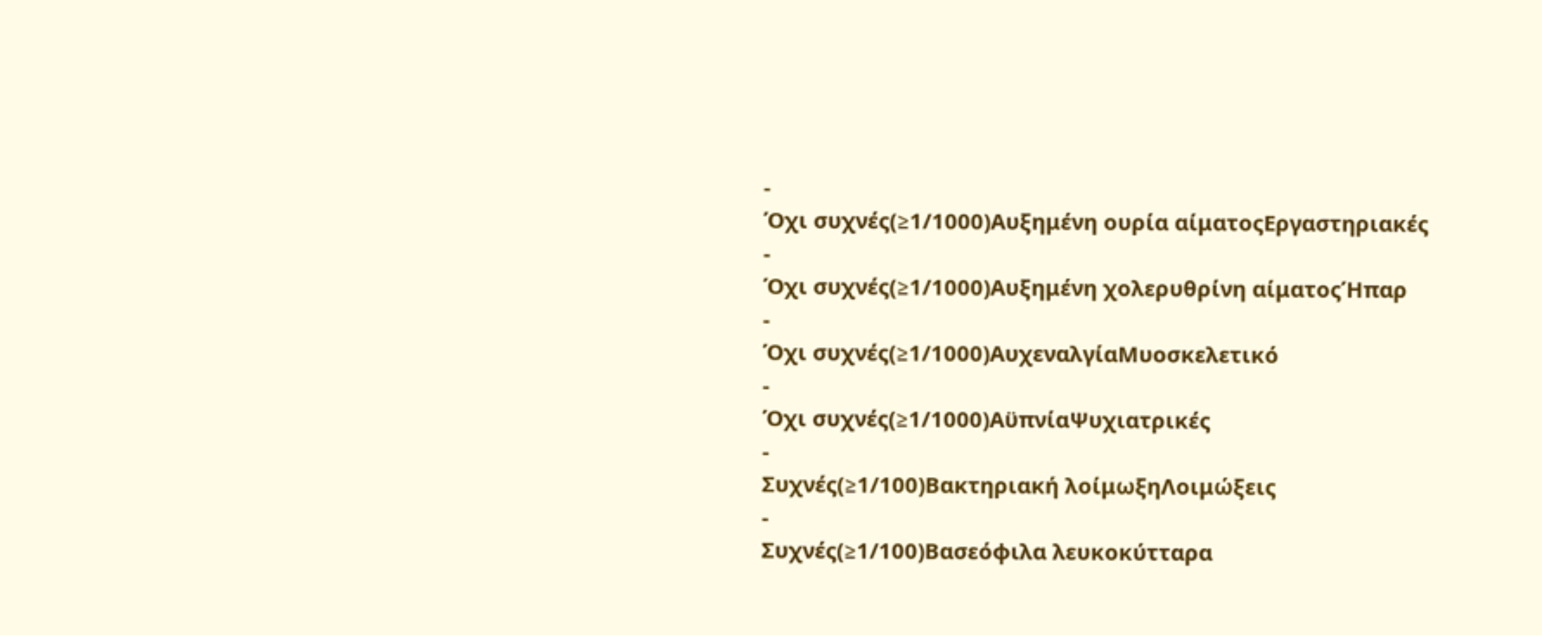-
Όχι συχνές(≥1/1000)Αυξημένη ουρία αίματοςΕργαστηριακές
-
Όχι συχνές(≥1/1000)Αυξημένη χολερυθρίνη αίματοςΉπαρ
-
Όχι συχνές(≥1/1000)ΑυχεναλγίαΜυοσκελετικό
-
Όχι συχνές(≥1/1000)ΑϋπνίαΨυχιατρικές
-
Συχνές(≥1/100)Βακτηριακή λοίμωξηΛοιμώξεις
-
Συχνές(≥1/100)Βασεόφιλα λευκοκύτταρα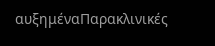αυξημέναΠαρακλινικές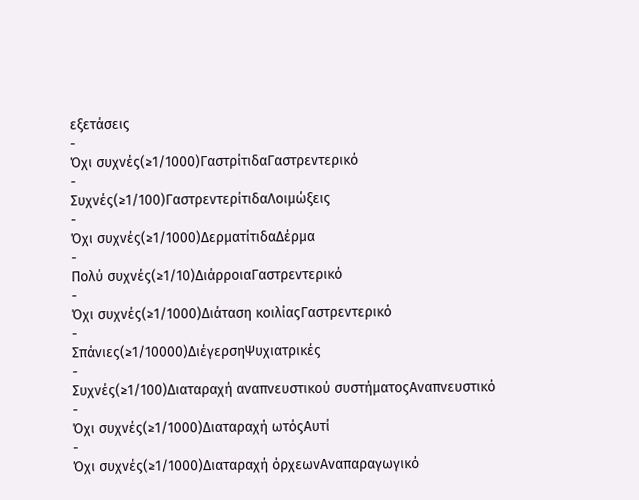εξετάσεις
-
Όχι συχνές(≥1/1000)ΓαστρίτιδαΓαστρεντερικό
-
Συχνές(≥1/100)ΓαστρεντερίτιδαΛοιμώξεις
-
Όχι συχνές(≥1/1000)ΔερματίτιδαΔέρμα
-
Πολύ συχνές(≥1/10)ΔιάρροιαΓαστρεντερικό
-
Όχι συχνές(≥1/1000)Διάταση κοιλίαςΓαστρεντερικό
-
Σπάνιες(≥1/10000)ΔιέγερσηΨυχιατρικές
-
Συχνές(≥1/100)Διαταραχή αναπνευστικού συστήματοςΑναπνευστικό
-
Όχι συχνές(≥1/1000)Διαταραχή ωτόςΑυτί
-
Όχι συχνές(≥1/1000)Διαταραχή όρχεωνΑναπαραγωγικό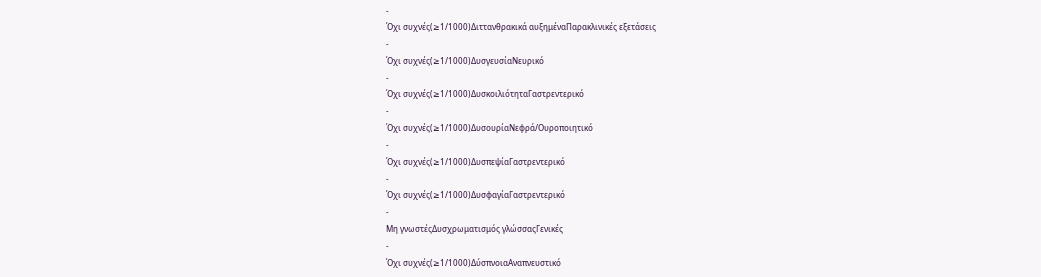-
Όχι συχνές(≥1/1000)Διττανθρακικά αυξημέναΠαρακλινικές εξετάσεις
-
Όχι συχνές(≥1/1000)ΔυσγευσίαΝευρικό
-
Όχι συχνές(≥1/1000)ΔυσκοιλιότηταΓαστρεντερικό
-
Όχι συχνές(≥1/1000)ΔυσουρίαΝεφρά/Ουροποιητικό
-
Όχι συχνές(≥1/1000)ΔυσπεψίαΓαστρεντερικό
-
Όχι συχνές(≥1/1000)ΔυσφαγίαΓαστρεντερικό
-
Μη γνωστέςΔυσχρωματισμός γλώσσαςΓενικές
-
Όχι συχνές(≥1/1000)ΔύσπνοιαΑναπνευστικό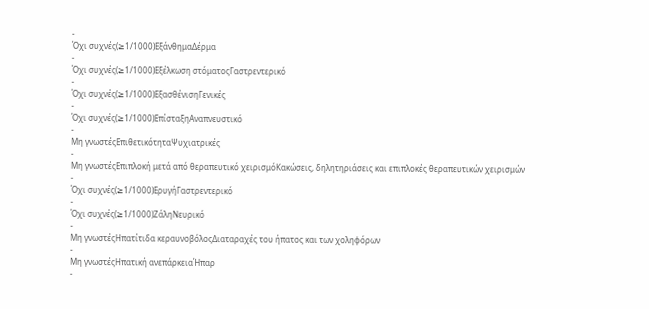-
Όχι συχνές(≥1/1000)ΕξάνθημαΔέρμα
-
Όχι συχνές(≥1/1000)Εξέλκωση στόματοςΓαστρεντερικό
-
Όχι συχνές(≥1/1000)ΕξασθένισηΓενικές
-
Όχι συχνές(≥1/1000)ΕπίσταξηΑναπνευστικό
-
Μη γνωστέςΕπιθετικότηταΨυχιατρικές
-
Μη γνωστέςΕπιπλοκή μετά από θεραπευτικό χειρισμόΚακώσεις, δηλητηριάσεις και επιπλοκές θεραπευτικών χειρισμών
-
Όχι συχνές(≥1/1000)ΕρυγήΓαστρεντερικό
-
Όχι συχνές(≥1/1000)ΖάληΝευρικό
-
Μη γνωστέςΗπατίτιδα κεραυνοβόλοςΔιαταραχές του ήπατος και των χοληφόρων
-
Μη γνωστέςΗπατική ανεπάρκειαΉπαρ
-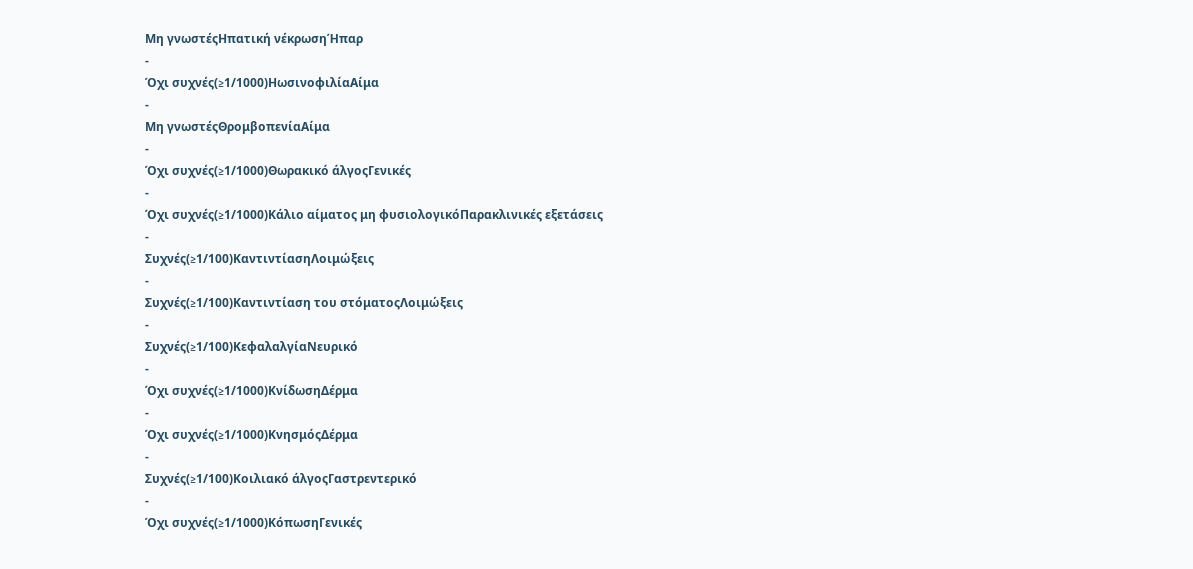Μη γνωστέςΗπατική νέκρωσηΉπαρ
-
Όχι συχνές(≥1/1000)ΗωσινοφιλίαΑίμα
-
Μη γνωστέςΘρομβοπενίαΑίμα
-
Όχι συχνές(≥1/1000)Θωρακικό άλγοςΓενικές
-
Όχι συχνές(≥1/1000)Κάλιο αίματος μη φυσιολογικόΠαρακλινικές εξετάσεις
-
Συχνές(≥1/100)ΚαντιντίασηΛοιμώξεις
-
Συχνές(≥1/100)Καντιντίαση του στόματοςΛοιμώξεις
-
Συχνές(≥1/100)ΚεφαλαλγίαΝευρικό
-
Όχι συχνές(≥1/1000)ΚνίδωσηΔέρμα
-
Όχι συχνές(≥1/1000)ΚνησμόςΔέρμα
-
Συχνές(≥1/100)Κοιλιακό άλγοςΓαστρεντερικό
-
Όχι συχνές(≥1/1000)ΚόπωσηΓενικές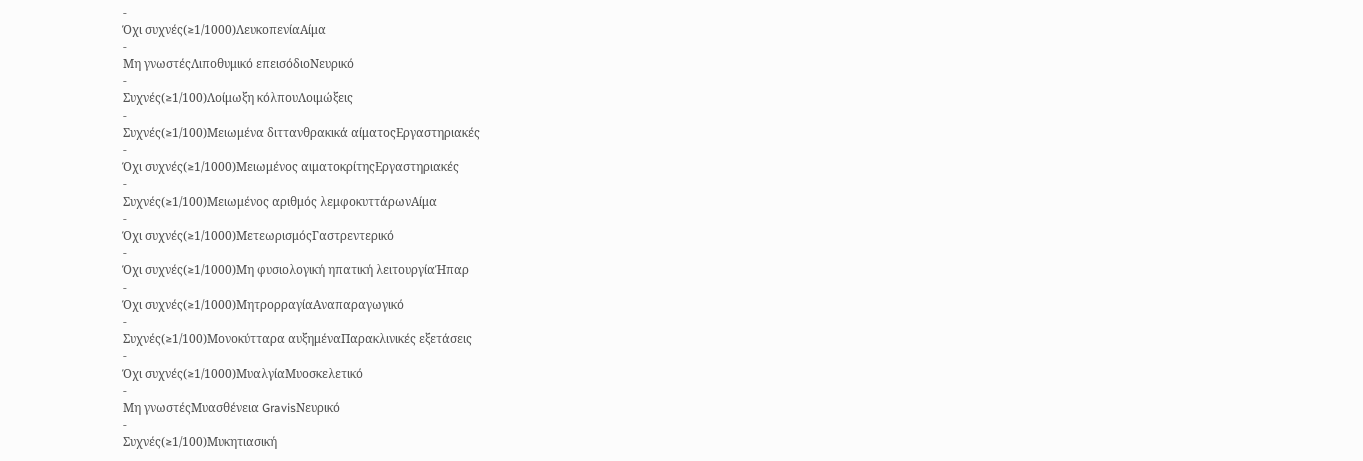-
Όχι συχνές(≥1/1000)ΛευκοπενίαΑίμα
-
Μη γνωστέςΛιποθυμικό επεισόδιοΝευρικό
-
Συχνές(≥1/100)Λοίμωξη κόλπουΛοιμώξεις
-
Συχνές(≥1/100)Μειωμένα διττανθρακικά αίματοςΕργαστηριακές
-
Όχι συχνές(≥1/1000)Μειωμένος αιματοκρίτηςΕργαστηριακές
-
Συχνές(≥1/100)Μειωμένος αριθμός λεμφοκυττάρωνΑίμα
-
Όχι συχνές(≥1/1000)ΜετεωρισμόςΓαστρεντερικό
-
Όχι συχνές(≥1/1000)Μη φυσιολογική ηπατική λειτουργίαΉπαρ
-
Όχι συχνές(≥1/1000)ΜητρορραγίαΑναπαραγωγικό
-
Συχνές(≥1/100)Μονοκύτταρα αυξημέναΠαρακλινικές εξετάσεις
-
Όχι συχνές(≥1/1000)ΜυαλγίαΜυοσκελετικό
-
Μη γνωστέςΜυασθένεια GravisΝευρικό
-
Συχνές(≥1/100)Μυκητιασική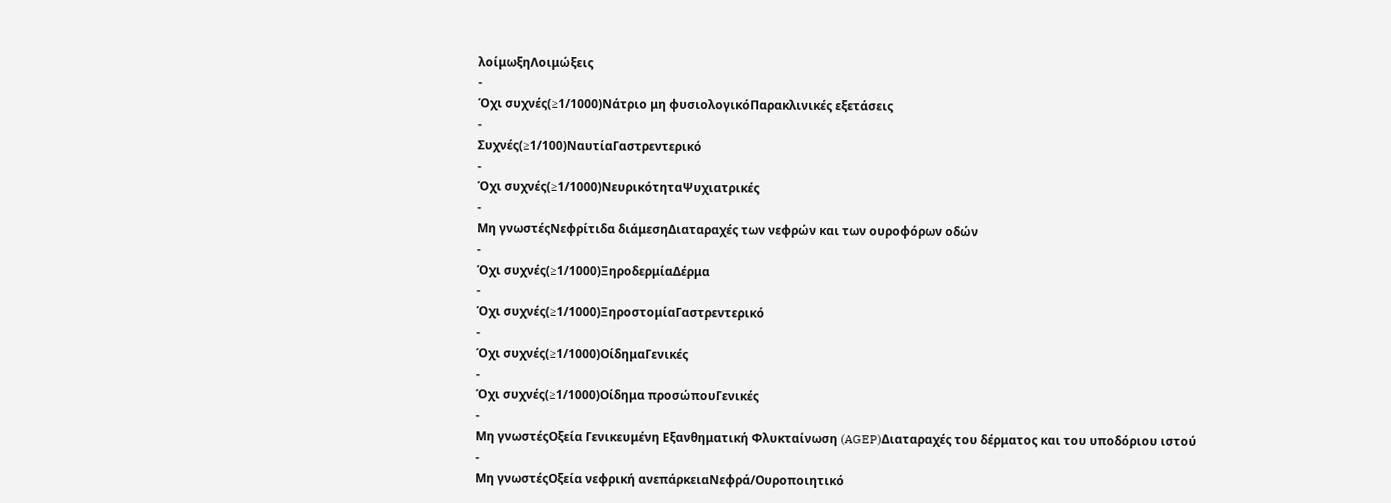λοίμωξηΛοιμώξεις
-
Όχι συχνές(≥1/1000)Νάτριο μη φυσιολογικόΠαρακλινικές εξετάσεις
-
Συχνές(≥1/100)ΝαυτίαΓαστρεντερικό
-
Όχι συχνές(≥1/1000)ΝευρικότηταΨυχιατρικές
-
Μη γνωστέςΝεφρίτιδα διάμεσηΔιαταραχές των νεφρών και των ουροφόρων οδών
-
Όχι συχνές(≥1/1000)ΞηροδερμίαΔέρμα
-
Όχι συχνές(≥1/1000)ΞηροστομίαΓαστρεντερικό
-
Όχι συχνές(≥1/1000)ΟίδημαΓενικές
-
Όχι συχνές(≥1/1000)Οίδημα προσώπουΓενικές
-
Μη γνωστέςΟξεία Γενικευμένη Εξανθηματική Φλυκταίνωση (AGEP)Διαταραχές του δέρματος και του υποδόριου ιστού
-
Μη γνωστέςΟξεία νεφρική ανεπάρκειαΝεφρά/Ουροποιητικό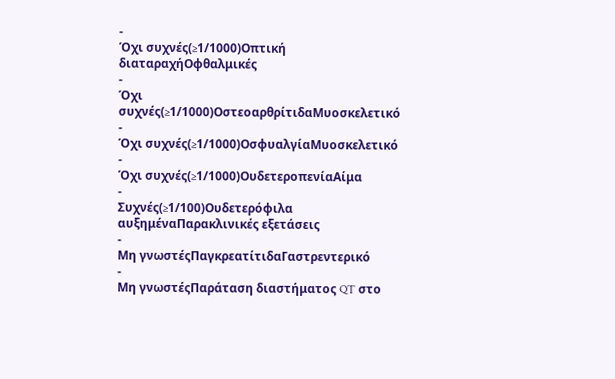-
Όχι συχνές(≥1/1000)Οπτική διαταραχήΟφθαλμικές
-
Όχι συχνές(≥1/1000)ΟστεοαρθρίτιδαΜυοσκελετικό
-
Όχι συχνές(≥1/1000)ΟσφυαλγίαΜυοσκελετικό
-
Όχι συχνές(≥1/1000)ΟυδετεροπενίαΑίμα
-
Συχνές(≥1/100)Ουδετερόφιλα αυξημέναΠαρακλινικές εξετάσεις
-
Μη γνωστέςΠαγκρεατίτιδαΓαστρεντερικό
-
Μη γνωστέςΠαράταση διαστήματος QT στο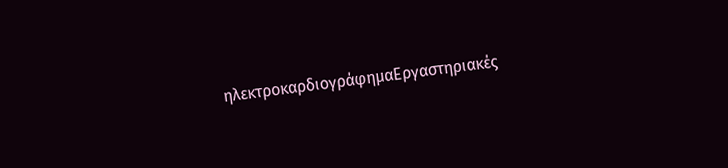ηλεκτροκαρδιογράφημαΕργαστηριακές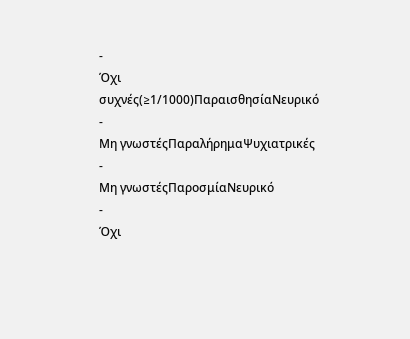-
Όχι συχνές(≥1/1000)ΠαραισθησίαΝευρικό
-
Μη γνωστέςΠαραλήρημαΨυχιατρικές
-
Μη γνωστέςΠαροσμίαΝευρικό
-
Όχι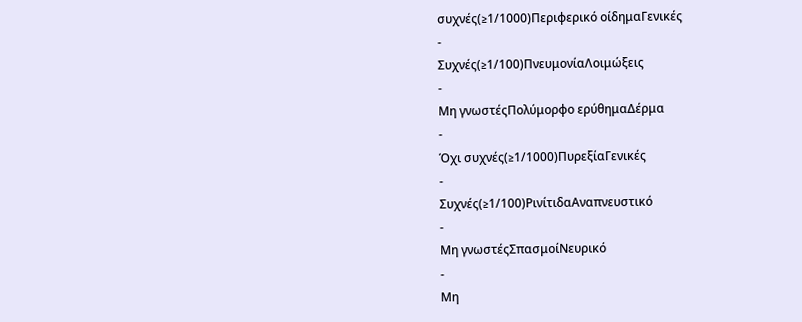συχνές(≥1/1000)Περιφερικό οίδημαΓενικές
-
Συχνές(≥1/100)ΠνευμονίαΛοιμώξεις
-
Μη γνωστέςΠολύμορφο ερύθημαΔέρμα
-
Όχι συχνές(≥1/1000)ΠυρεξίαΓενικές
-
Συχνές(≥1/100)ΡινίτιδαΑναπνευστικό
-
Μη γνωστέςΣπασμοίΝευρικό
-
Μη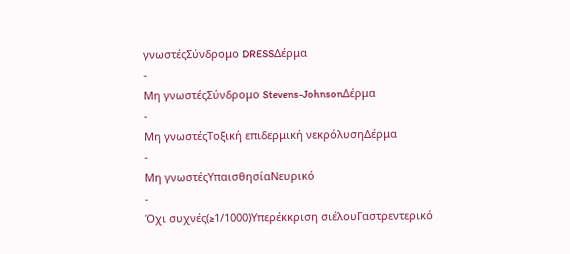γνωστέςΣύνδρομο DRESSΔέρμα
-
Μη γνωστέςΣύνδρομο Stevens-JohnsonΔέρμα
-
Μη γνωστέςΤοξική επιδερμική νεκρόλυσηΔέρμα
-
Μη γνωστέςΥπαισθησίαΝευρικό
-
Όχι συχνές(≥1/1000)Υπερέκκριση σιέλουΓαστρεντερικό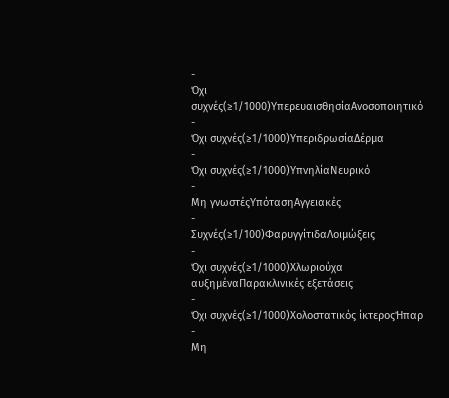-
Όχι συχνές(≥1/1000)ΥπερευαισθησίαΑνοσοποιητικό
-
Όχι συχνές(≥1/1000)ΥπεριδρωσίαΔέρμα
-
Όχι συχνές(≥1/1000)ΥπνηλίαΝευρικό
-
Μη γνωστέςΥπότασηΑγγειακές
-
Συχνές(≥1/100)ΦαρυγγίτιδαΛοιμώξεις
-
Όχι συχνές(≥1/1000)Χλωριούχα αυξημέναΠαρακλινικές εξετάσεις
-
Όχι συχνές(≥1/1000)Χολοστατικός ίκτεροςΉπαρ
-
Μη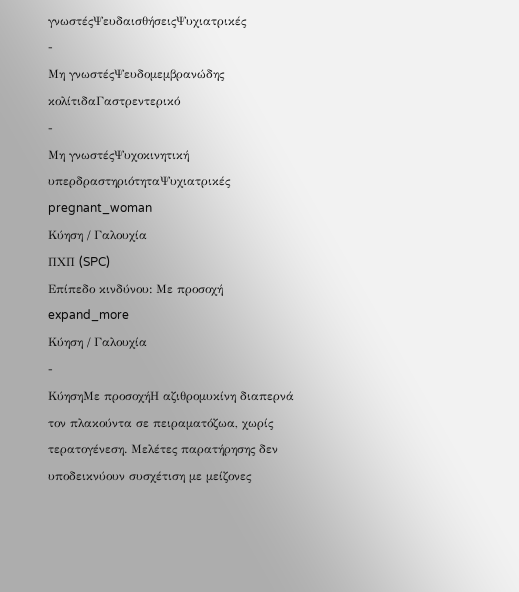γνωστέςΨευδαισθήσειςΨυχιατρικές
-
Μη γνωστέςΨευδομεμβρανώδης κολίτιδαΓαστρεντερικό
-
Μη γνωστέςΨυχοκινητική υπερδραστηριότηταΨυχιατρικές
pregnant_woman
Κύηση / Γαλουχία
ΠΧΠ (SPC)
Επίπεδο κινδύνου: Με προσοχή
expand_more
Κύηση / Γαλουχία
-
ΚύησηΜε προσοχήΗ αζιθρομυκίνη διαπερνά τον πλακούντα σε πειραματόζωα, χωρίς τερατογένεση. Μελέτες παρατήρησης δεν υποδεικνύουν συσχέτιση με μείζονες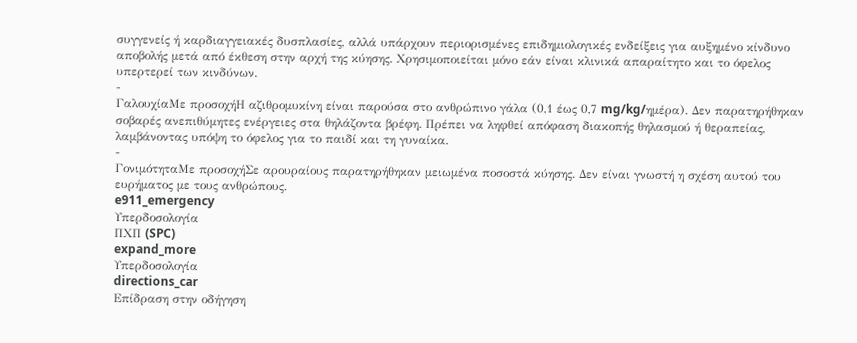συγγενείς ή καρδιαγγειακές δυσπλασίες, αλλά υπάρχουν περιορισμένες επιδημιολογικές ενδείξεις για αυξημένο κίνδυνο αποβολής μετά από έκθεση στην αρχή της κύησης. Χρησιμοποιείται μόνο εάν είναι κλινικά απαραίτητο και το όφελος υπερτερεί των κινδύνων.
-
ΓαλουχίαΜε προσοχήΗ αζιθρομυκίνη είναι παρούσα στο ανθρώπινο γάλα (0,1 έως 0,7 mg/kg/ημέρα). Δεν παρατηρήθηκαν σοβαρές ανεπιθύμητες ενέργειες στα θηλάζοντα βρέφη. Πρέπει να ληφθεί απόφαση διακοπής θηλασμού ή θεραπείας, λαμβάνοντας υπόψη το όφελος για το παιδί και τη γυναίκα.
-
ΓονιμότηταΜε προσοχήΣε αρουραίους παρατηρήθηκαν μειωμένα ποσοστά κύησης. Δεν είναι γνωστή η σχέση αυτού του ευρήματος με τους ανθρώπους.
e911_emergency
Υπερδοσολογία
ΠΧΠ (SPC)
expand_more
Υπερδοσολογία
directions_car
Επίδραση στην οδήγηση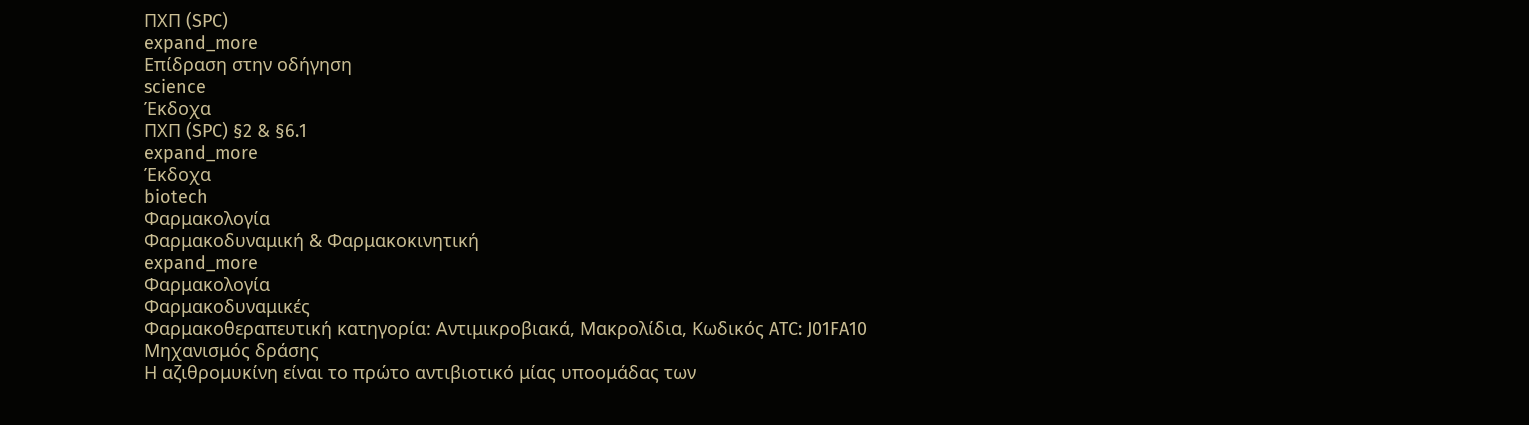ΠΧΠ (SPC)
expand_more
Επίδραση στην οδήγηση
science
Έκδοχα
ΠΧΠ (SPC) §2 & §6.1
expand_more
Έκδοχα
biotech
Φαρμακολογία
Φαρμακοδυναμική & Φαρμακοκινητική
expand_more
Φαρμακολογία
Φαρμακοδυναμικές
Φαρμακοθεραπευτική κατηγορία: Αντιμικροβιακά, Μακρολίδια, Κωδικός ATC: J01FA10
Μηχανισμός δράσης
Η αζιθρομυκίνη είναι το πρώτο αντιβιοτικό μίας υποομάδας των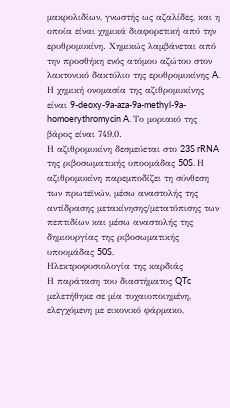μακρολιδίων, γνωστής ως αζαλίδες, και η οποία είναι χημικά διαφορετική από την ερυθρομυκίνη. Χημικώς λαμβάνεται από την προσθήκη ενός ατόμου αζώτου στον λακτονικό δακτύλιο της ερυθρομυκίνης A. Η χημική ονομασία της αζιθρομυκίνης είναι 9-deoxy-9a-aza-9a-methyl-9a-homoerythromycin A. Το μοριακό της βάρος είναι 749,0.
Η αζιθρομυκίνη δεσμεύεται στο 23S rRNA της ριβοσωματικής υποομάδας 50S. Η αζιθρομυκίνη παρεμποδίζει τη σύνθεση των πρωτεϊνών, μέσω αναστολής της αντίδρασης μετακίνησης/μετατόπισης των πεπτιδίων και μέσω αναστολής της δημιουργίας της ριβοσωματικής υποομάδας 50S.
Ηλεκτροφυσιολογία της καρδιάς
Η παράταση του διαστήματος QTc μελετήθηκε σε μία τυχαιοποιημένη, ελεγχόμενη με εικονικό φάρμακο,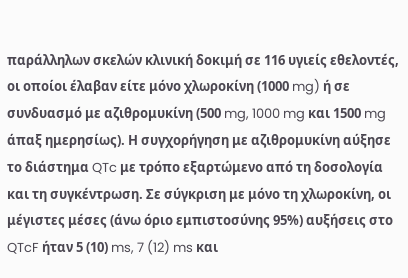παράλληλων σκελών κλινική δοκιμή σε 116 υγιείς εθελοντές, οι οποίοι έλαβαν είτε μόνο χλωροκίνη (1000 mg) ή σε συνδυασμό με αζιθρομυκίνη (500 mg, 1000 mg και 1500 mg άπαξ ημερησίως). Η συγχορήγηση με αζιθρομυκίνη αύξησε το διάστημα QTc με τρόπο εξαρτώμενο από τη δοσολογία και τη συγκέντρωση. Σε σύγκριση με μόνο τη χλωροκίνη, οι μέγιστες μέσες (άνω όριο εμπιστοσύνης 95%) αυξήσεις στο QTcF ήταν 5 (10) ms, 7 (12) ms και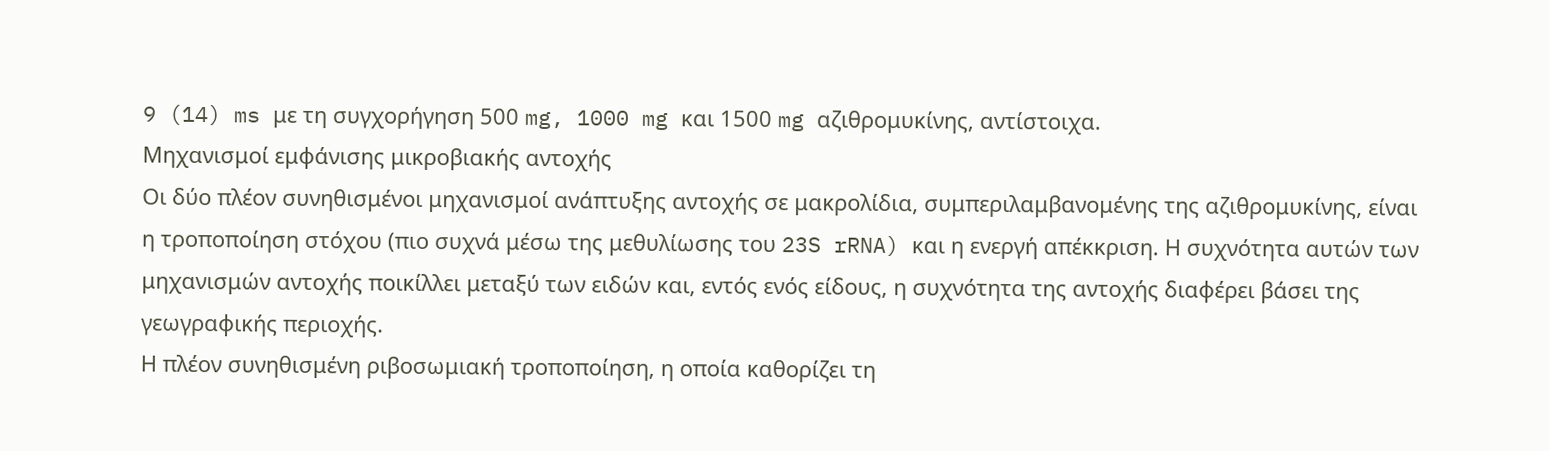9 (14) ms με τη συγχορήγηση 500 mg, 1000 mg και 1500 mg αζιθρομυκίνης, αντίστοιχα.
Μηχανισμοί εμφάνισης μικροβιακής αντοχής
Οι δύο πλέον συνηθισμένοι μηχανισμοί ανάπτυξης αντοχής σε μακρολίδια, συμπεριλαμβανομένης της αζιθρομυκίνης, είναι η τροποποίηση στόχου (πιο συχνά μέσω της μεθυλίωσης του 23S rRNA) και η ενεργή απέκκριση. Η συχνότητα αυτών των μηχανισμών αντοχής ποικίλλει μεταξύ των ειδών και, εντός ενός είδους, η συχνότητα της αντοχής διαφέρει βάσει της γεωγραφικής περιοχής.
Η πλέον συνηθισμένη ριβοσωμιακή τροποποίηση, η οποία καθορίζει τη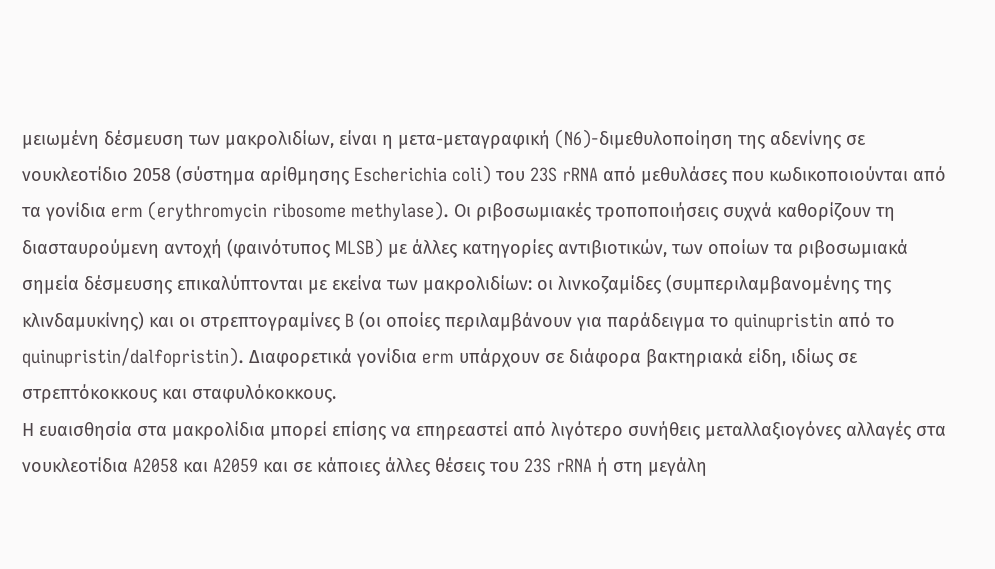μειωμένη δέσμευση των μακρολιδίων, είναι η μετα-μεταγραφική (N6)-διμεθυλοποίηση της αδενίνης σε νουκλεοτίδιο 2058 (σύστημα αρίθμησης Escherichia coli) του 23S rRNA από μεθυλάσες που κωδικοποιούνται από τα γονίδια erm (erythromycin ribosome methylase). Οι ριβοσωμιακές τροποποιήσεις συχνά καθορίζουν τη διασταυρούμενη αντοχή (φαινότυπος MLSB) με άλλες κατηγορίες αντιβιοτικών, των οποίων τα ριβοσωμιακά σημεία δέσμευσης επικαλύπτονται με εκείνα των μακρολιδίων: οι λινκοζαμίδες (συμπεριλαμβανομένης της κλινδαμυκίνης) και οι στρεπτογραμίνες B (οι οποίες περιλαμβάνουν για παράδειγμα το quinupristin από το quinupristin/dalfopristin). Διαφορετικά γονίδια erm υπάρχουν σε διάφορα βακτηριακά είδη, ιδίως σε στρεπτόκοκκους και σταφυλόκοκκους.
Η ευαισθησία στα μακρολίδια μπορεί επίσης να επηρεαστεί από λιγότερο συνήθεις μεταλλαξιογόνες αλλαγές στα νουκλεοτίδια A2058 και A2059 και σε κάποιες άλλες θέσεις του 23S rRNA ή στη μεγάλη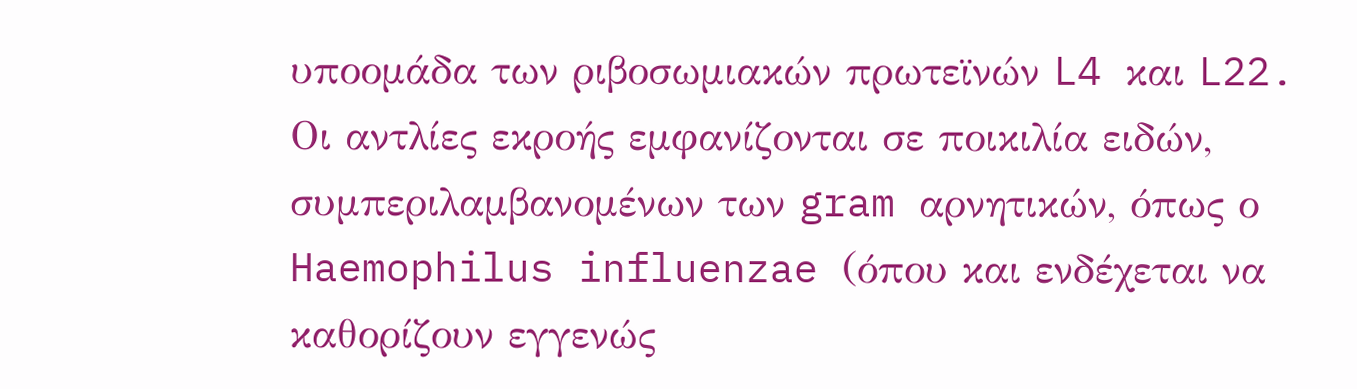υποομάδα των ριβοσωμιακών πρωτεϊνών L4 και L22.
Οι αντλίες εκροής εμφανίζονται σε ποικιλία ειδών, συμπεριλαμβανομένων των gram αρνητικών, όπως ο Haemophilus influenzae (όπου και ενδέχεται να καθορίζουν εγγενώς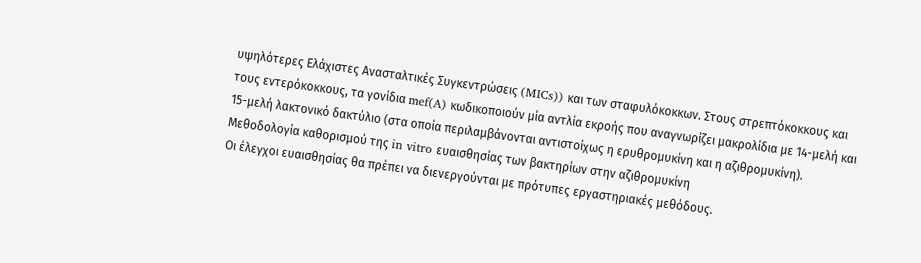υψηλότερες Ελάχιστες Ανασταλτικές Συγκεντρώσεις (MICs)) και των σταφυλόκοκκων. Στους στρεπτόκοκκους και τους εντερόκοκκους, τα γονίδια mef(A) κωδικοποιούν μία αντλία εκροής που αναγνωρίζει μακρολίδια με 14-μελή και 15-μελή λακτονικό δακτύλιο (στα οποία περιλαμβάνονται αντιστοίχως η ερυθρομυκίνη και η αζιθρομυκίνη).
Μεθοδολογία καθορισμού της in vitro ευαισθησίας των βακτηρίων στην αζιθρομυκίνη
Οι έλεγχοι ευαισθησίας θα πρέπει να διενεργούνται με πρότυπες εργαστηριακές μεθόδους.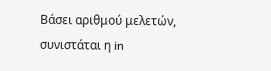Βάσει αριθμού μελετών, συνιστάται η in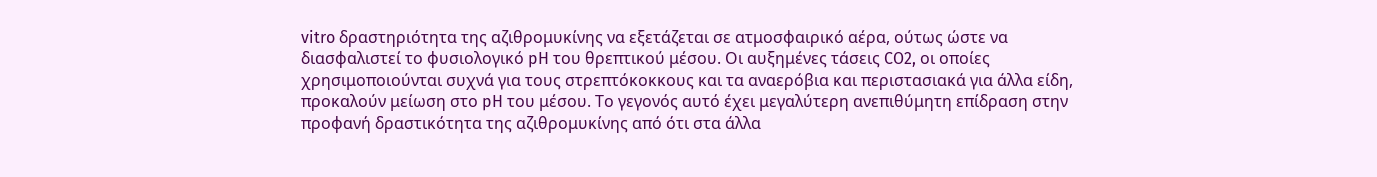vitro δραστηριότητα της αζιθρομυκίνης να εξετάζεται σε ατμοσφαιρικό αέρα, ούτως ώστε να διασφαλιστεί το φυσιολογικό pH του θρεπτικού μέσου. Οι αυξημένες τάσεις CO2, οι οποίες χρησιμοποιούνται συχνά για τους στρεπτόκοκκους και τα αναερόβια και περιστασιακά για άλλα είδη, προκαλούν μείωση στο pH του μέσου. Το γεγονός αυτό έχει μεγαλύτερη ανεπιθύμητη επίδραση στην προφανή δραστικότητα της αζιθρομυκίνης από ότι στα άλλα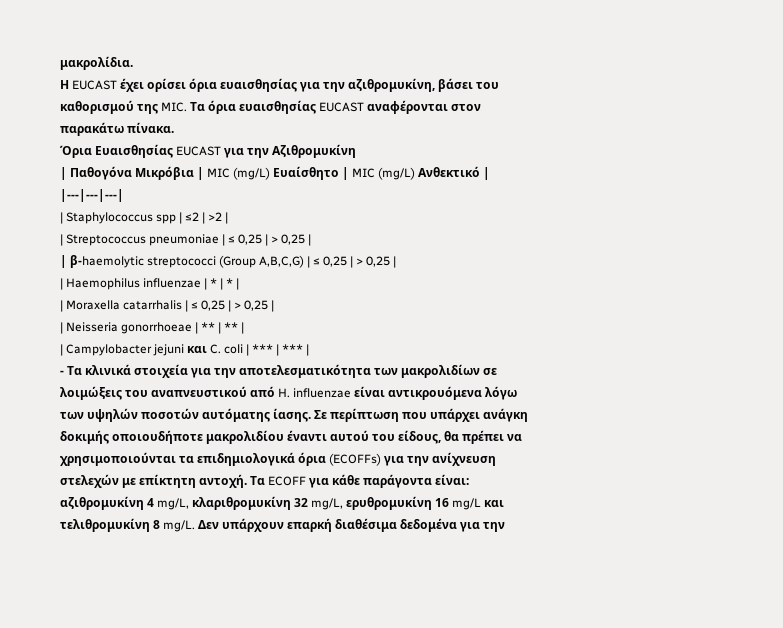μακρολίδια.
Η EUCAST έχει ορίσει όρια ευαισθησίας για την αζιθρομυκίνη, βάσει του καθορισμού της MIC. Τα όρια ευαισθησίας EUCAST αναφέρονται στον παρακάτω πίνακα.
Όρια Ευαισθησίας EUCAST για την Αζιθρομυκίνη
| Παθογόνα Μικρόβια | MIC (mg/L) Ευαίσθητο | MIC (mg/L) Ανθεκτικό |
|---|---|---|
| Staphylococcus spp | ≤2 | >2 |
| Streptococcus pneumoniae | ≤ 0,25 | > 0,25 |
| β-haemolytic streptococci (Group A,B,C,G) | ≤ 0,25 | > 0,25 |
| Haemophilus influenzae | * | * |
| Moraxella catarrhalis | ≤ 0,25 | > 0,25 |
| Neisseria gonorrhoeae | ** | ** |
| Campylobacter jejuni και C. coli | *** | *** |
- Τα κλινικά στοιχεία για την αποτελεσματικότητα των μακρολιδίων σε λοιμώξεις του αναπνευστικού από H. influenzae είναι αντικρουόμενα λόγω των υψηλών ποσοτών αυτόματης ίασης. Σε περίπτωση που υπάρχει ανάγκη δοκιμής οποιουδήποτε μακρολιδίου έναντι αυτού του είδους, θα πρέπει να χρησιμοποιούνται τα επιδημιολογικά όρια (ECOFFs) για την ανίχνευση στελεχών με επίκτητη αντοχή. Τα ECOFF για κάθε παράγοντα είναι: αζιθρομυκίνη 4 mg/L, κλαριθρομυκίνη 32 mg/L, ερυθρομυκίνη 16 mg/L και τελιθρομυκίνη 8 mg/L. Δεν υπάρχουν επαρκή διαθέσιμα δεδομένα για την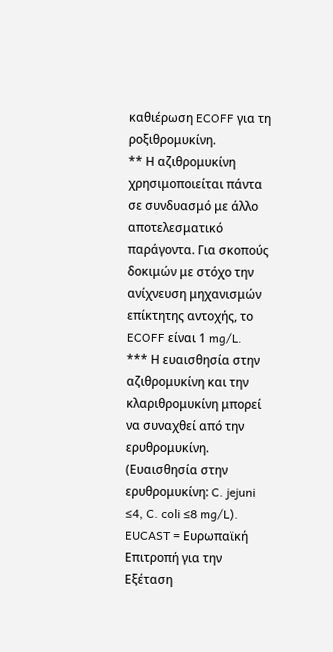καθιέρωση ECOFF για τη ροξιθρομυκίνη.
** Η αζιθρομυκίνη χρησιμοποιείται πάντα σε συνδυασμό με άλλο αποτελεσματικό παράγοντα. Για σκοπούς δοκιμών με στόχο την ανίχνευση μηχανισμών επίκτητης αντοχής, το ECOFF είναι 1 mg/L.
*** Η ευαισθησία στην αζιθρομυκίνη και την κλαριθρομυκίνη μπορεί να συναχθεί από την ερυθρομυκίνη. (Ευαισθησία στην ερυθρομυκίνη: C. jejuni ≤4, C. coli ≤8 mg/L).
EUCAST = Ευρωπαϊκή Επιτροπή για την Εξέταση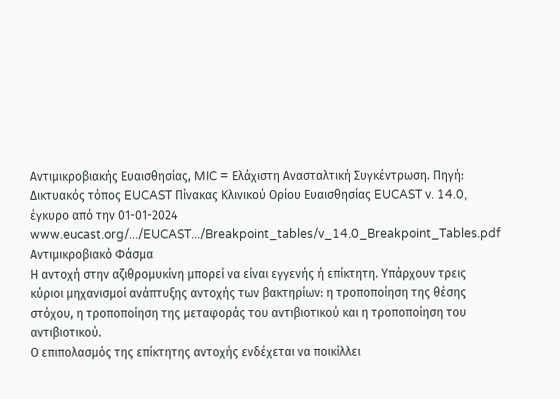Αντιμικροβιακής Ευαισθησίας, MIC = Ελάχιστη Ανασταλτική Συγκέντρωση. Πηγή: Δικτυακός τόπος EUCAST Πίνακας Κλινικού Ορίου Ευαισθησίας EUCAST v. 14.0, έγκυρο από την 01-01-2024 www.eucast.org/.../EUCAST.../Breakpoint_tables/v_14.0_Breakpoint_Tables.pdf
Αντιμικροβιακό Φάσμα
Η αντοχή στην αζιθρομυκίνη μπορεί να είναι εγγενής ή επίκτητη. Υπάρχουν τρεις κύριοι μηχανισμοί ανάπτυξης αντοχής των βακτηρίων: η τροποποίηση της θέσης στόχου, η τροποποίηση της μεταφοράς του αντιβιοτικού και η τροποποίηση του αντιβιοτικού.
Ο επιπολασμός της επίκτητης αντοχής ενδέχεται να ποικίλλει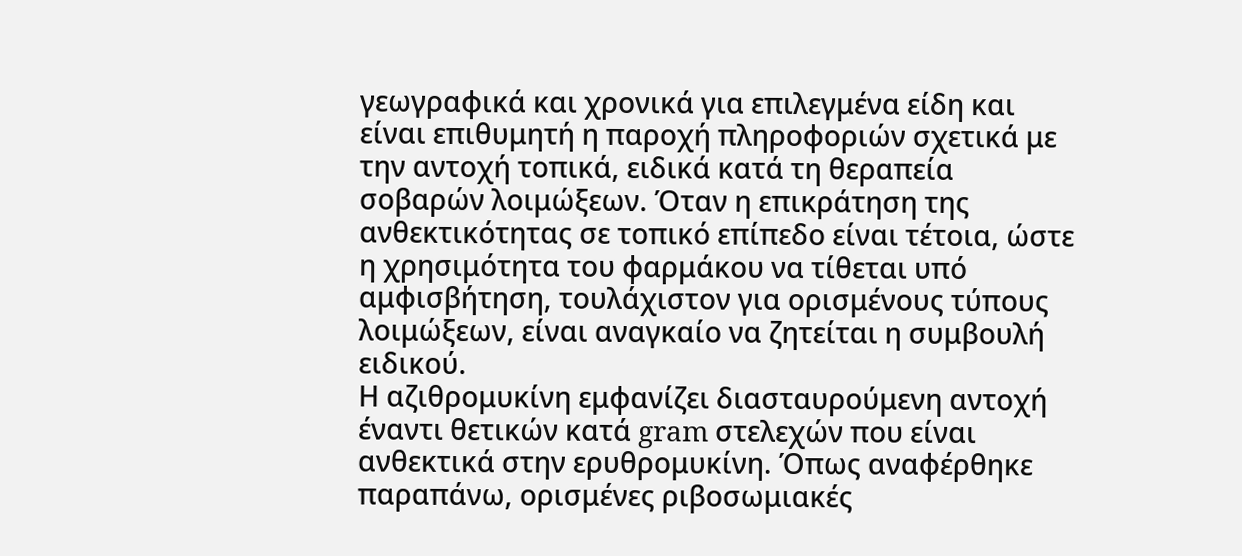γεωγραφικά και χρονικά για επιλεγμένα είδη και είναι επιθυμητή η παροχή πληροφοριών σχετικά με την αντοχή τοπικά, ειδικά κατά τη θεραπεία σοβαρών λοιμώξεων. Όταν η επικράτηση της ανθεκτικότητας σε τοπικό επίπεδο είναι τέτοια, ώστε η χρησιμότητα του φαρμάκου να τίθεται υπό αμφισβήτηση, τουλάχιστον για ορισμένους τύπους λοιμώξεων, είναι αναγκαίο να ζητείται η συμβουλή ειδικού.
Η αζιθρομυκίνη εμφανίζει διασταυρούμενη αντοχή έναντι θετικών κατά gram στελεχών που είναι ανθεκτικά στην ερυθρομυκίνη. Όπως αναφέρθηκε παραπάνω, ορισμένες ριβοσωμιακές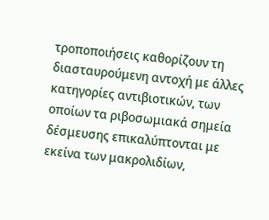τροποποιήσεις καθορίζουν τη διασταυρούμενη αντοχή με άλλες κατηγορίες αντιβιοτικών, των οποίων τα ριβοσωμιακά σημεία δέσμευσης επικαλύπτονται με εκείνα των μακρολιδίων,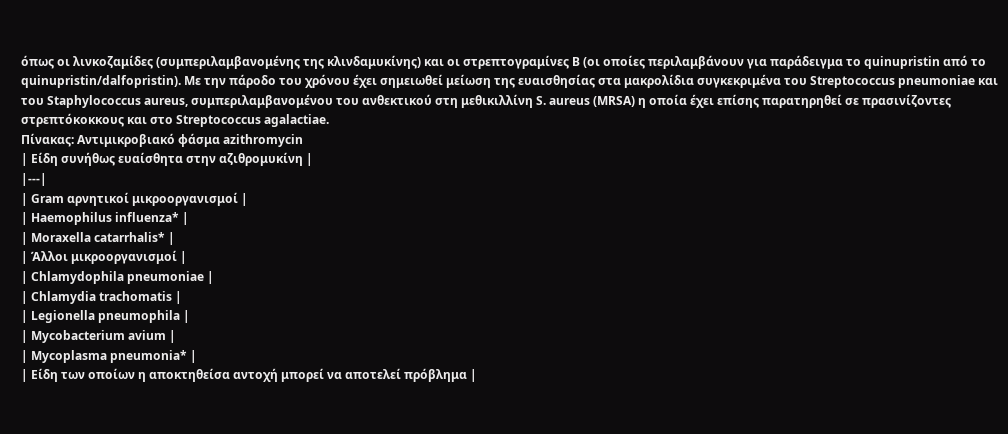όπως οι λινκοζαμίδες (συμπεριλαμβανομένης της κλινδαμυκίνης) και οι στρεπτογραμίνες B (οι οποίες περιλαμβάνουν για παράδειγμα το quinupristin από το quinupristin/dalfopristin). Με την πάροδο του χρόνου έχει σημειωθεί μείωση της ευαισθησίας στα μακρολίδια συγκεκριμένα του Streptococcus pneumoniae και του Staphylococcus aureus, συμπεριλαμβανομένου του ανθεκτικού στη μεθικιλλίνη S. aureus (MRSA) η οποία έχει επίσης παρατηρηθεί σε πρασινίζοντες στρεπτόκοκκους και στο Streptococcus agalactiae.
Πίνακας: Αντιμικροβιακό φάσμα azithromycin
| Είδη συνήθως ευαίσθητα στην αζιθρομυκίνη |
|---|
| Gram αρνητικοί μικροοργανισμοί |
| Haemophilus influenza* |
| Moraxella catarrhalis* |
| Άλλοι μικροοργανισμοί |
| Chlamydophila pneumoniae |
| Chlamydia trachomatis |
| Legionella pneumophila |
| Mycobacterium avium |
| Mycoplasma pneumonia* |
| Είδη των οποίων η αποκτηθείσα αντοχή μπορεί να αποτελεί πρόβλημα |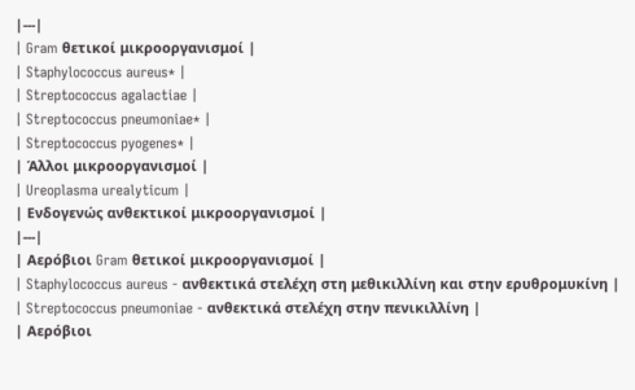|---|
| Gram θετικοί μικροοργανισμοί |
| Staphylococcus aureus* |
| Streptococcus agalactiae |
| Streptococcus pneumoniae* |
| Streptococcus pyogenes* |
| Άλλοι μικροοργανισμοί |
| Ureoplasma urealyticum |
| Ενδογενώς ανθεκτικοί μικροοργανισμοί |
|---|
| Αερόβιοι Gram θετικοί μικροοργανισμοί |
| Staphylococcus aureus - ανθεκτικά στελέχη στη μεθικιλλίνη και στην ερυθρομυκίνη |
| Streptococcus pneumoniae - ανθεκτικά στελέχη στην πενικιλλίνη |
| Αερόβιοι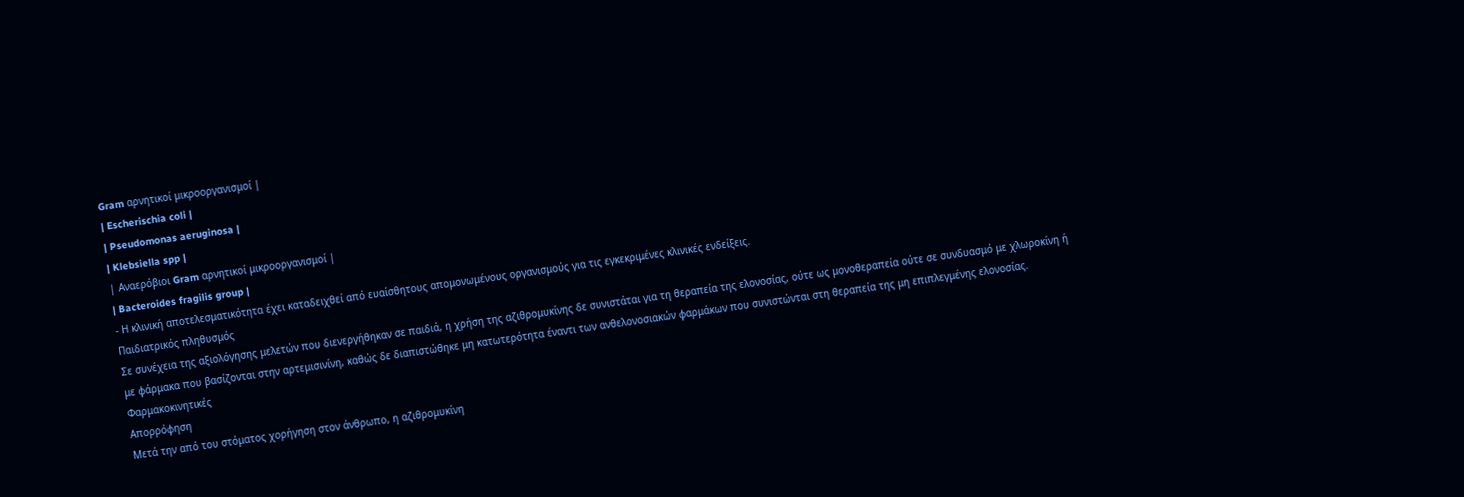Gram αρνητικοί μικροοργανισμοί |
| Escherischia coli |
| Pseudomonas aeruginosa |
| Klebsiella spp |
| Αναερόβιοι Gram αρνητικοί μικροοργανισμοί |
| Bacteroides fragilis group |
- Η κλινική αποτελεσματικότητα έχει καταδειχθεί από ευαίσθητους απομονωμένους οργανισμούς για τις εγκεκριμένες κλινικές ενδείξεις.
Παιδιατρικός πληθυσμός
Σε συνέχεια της αξιολόγησης μελετών που διενεργήθηκαν σε παιδιά, η χρήση της αζιθρομυκίνης δε συνιστάται για τη θεραπεία της ελονοσίας, ούτε ως μονοθεραπεία ούτε σε συνδυασμό με χλωροκίνη ή με φάρμακα που βασίζονται στην αρτεμισινίνη, καθώς δε διαπιστώθηκε μη κατωτερότητα έναντι των ανθελονοσιακών φαρμάκων που συνιστώνται στη θεραπεία της μη επιπλεγμένης ελονοσίας.
Φαρμακοκινητικές
Απορρόφηση
Μετά την από του στόματος χορήγηση στον άνθρωπο, η αζιθρομυκίνη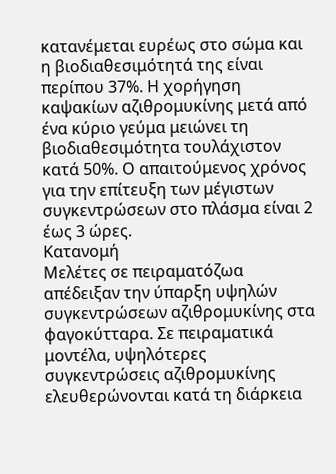κατανέμεται ευρέως στο σώμα και η βιοδιαθεσιμότητά της είναι περίπου 37%. Η χορήγηση καψακίων αζιθρομυκίνης μετά από ένα κύριο γεύμα μειώνει τη βιοδιαθεσιμότητα τουλάχιστον κατά 50%. Ο απαιτούμενος χρόνος για την επίτευξη των μέγιστων συγκεντρώσεων στο πλάσμα είναι 2 έως 3 ώρες.
Κατανομή
Μελέτες σε πειραματόζωα απέδειξαν την ύπαρξη υψηλών συγκεντρώσεων αζιθρομυκίνης στα φαγοκύτταρα. Σε πειραματικά μοντέλα, υψηλότερες συγκεντρώσεις αζιθρομυκίνης ελευθερώνονται κατά τη διάρκεια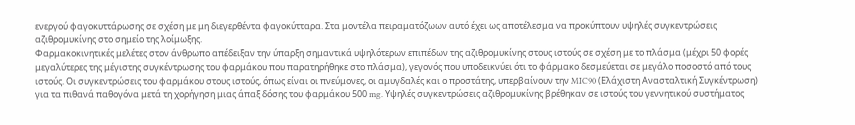ενεργού φαγοκυττάρωσης σε σχέση με μη διεγερθέντα φαγοκύτταρα. Στα μοντέλα πειραματόζωων αυτό έχει ως αποτέλεσμα να προκύπτουν υψηλές συγκεντρώσεις αζιθρομυκίνης στο σημείο της λοίμωξης.
Φαρμακοκινητικές μελέτες στον άνθρωπο απέδειξαν την ύπαρξη σημαντικά υψηλότερων επιπέδων της αζιθρομυκίνης στους ιστούς σε σχέση με το πλάσμα (μέχρι 50 φορές μεγαλύτερες της μέγιστης συγκέντρωσης του φαρμάκου που παρατηρήθηκε στο πλάσμα), γεγονός που υποδεικνύει ότι το φάρμακο δεσμεύεται σε μεγάλο ποσοστό από τους ιστούς. Οι συγκεντρώσεις του φαρμάκου στους ιστούς, όπως είναι οι πνεύμονες, οι αμυγδαλές και ο προστάτης, υπερβαίνουν την MIC90 (Ελάχιστη Ανασταλτική Συγκέντρωση) για τα πιθανά παθογόνα μετά τη χορήγηση μιας άπαξ δόσης του φαρμάκου 500 mg. Υψηλές συγκεντρώσεις αζιθρομυκίνης βρέθηκαν σε ιστούς του γεννητικού συστήματος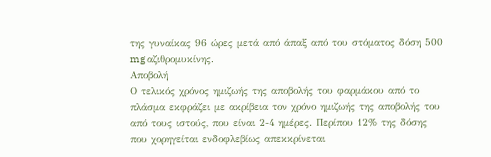της γυναίκας 96 ώρες μετά από άπαξ από του στόματος δόση 500 mg αζιθρομυκίνης.
Αποβολή
Ο τελικός χρόνος ημιζωής της αποβολής του φαρμάκου από το πλάσμα εκφράζει με ακρίβεια τον χρόνο ημιζωής της αποβολής του από τους ιστούς, που είναι 2-4 ημέρες. Περίπου 12% της δόσης που χορηγείται ενδοφλεβίως απεκκρίνεται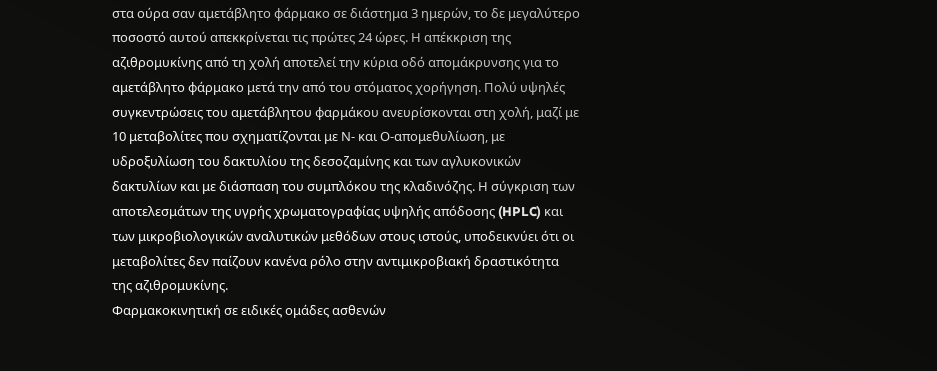στα ούρα σαν αμετάβλητο φάρμακο σε διάστημα 3 ημερών, το δε μεγαλύτερο ποσοστό αυτού απεκκρίνεται τις πρώτες 24 ώρες. Η απέκκριση της αζιθρομυκίνης από τη χολή αποτελεί την κύρια οδό απομάκρυνσης για το αμετάβλητο φάρμακο μετά την από του στόματος χορήγηση. Πολύ υψηλές συγκεντρώσεις του αμετάβλητου φαρμάκου ανευρίσκονται στη χολή, μαζί με 10 μεταβολίτες που σχηματίζονται με Ν- και Ο-απομεθυλίωση, με υδροξυλίωση του δακτυλίου της δεσοζαμίνης και των αγλυκονικών δακτυλίων και με διάσπαση του συμπλόκου της κλαδινόζης. Η σύγκριση των αποτελεσμάτων της υγρής χρωματογραφίας υψηλής απόδοσης (HPLC) και των μικροβιολογικών αναλυτικών μεθόδων στους ιστούς, υποδεικνύει ότι οι μεταβολίτες δεν παίζουν κανένα ρόλο στην αντιμικροβιακή δραστικότητα της αζιθρομυκίνης.
Φαρμακοκινητική σε ειδικές ομάδες ασθενών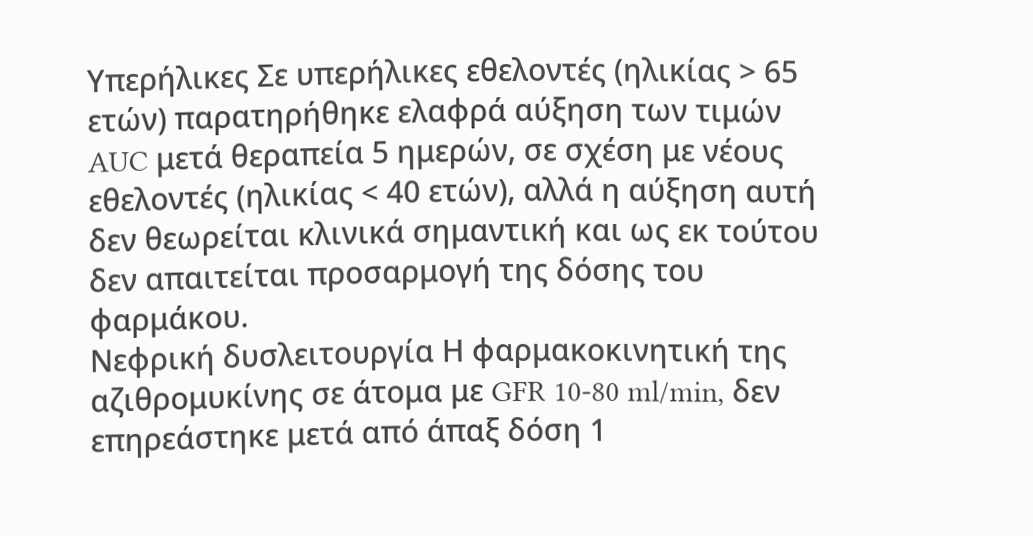Υπερήλικες Σε υπερήλικες εθελοντές (ηλικίας > 65 ετών) παρατηρήθηκε ελαφρά αύξηση των τιμών AUC μετά θεραπεία 5 ημερών, σε σχέση με νέους εθελοντές (ηλικίας < 40 ετών), αλλά η αύξηση αυτή δεν θεωρείται κλινικά σημαντική και ως εκ τούτου δεν απαιτείται προσαρμογή της δόσης του φαρμάκου.
Νεφρική δυσλειτουργία Η φαρμακοκινητική της αζιθρομυκίνης σε άτομα με GFR 10-80 ml/min, δεν επηρεάστηκε μετά από άπαξ δόση 1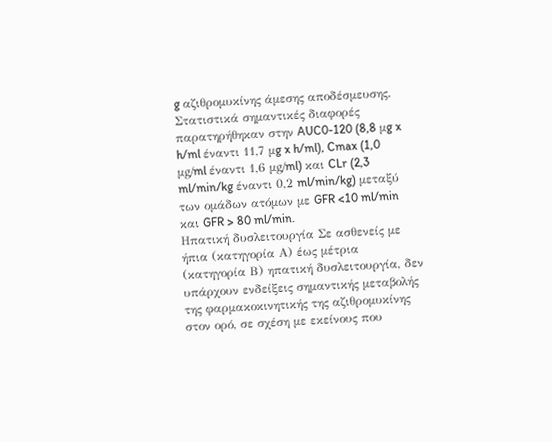g αζιθρομυκίνης άμεσης αποδέσμευσης. Στατιστικά σημαντικές διαφορές παρατηρήθηκαν στην AUC0-120 (8,8 μg x h/ml έναντι 11,7 μg x h/ml), Cmax (1,0 μg/ml έναντι 1,6 μg/ml) και CLr (2,3 ml/min/kg έναντι 0,2 ml/min/kg) μεταξύ των ομάδων ατόμων με GFR <10 ml/min και GFR > 80 ml/min.
Ηπατική δυσλειτουργία Σε ασθενείς με ήπια (κατηγορία Α) έως μέτρια (κατηγορία Β) ηπατική δυσλειτουργία, δεν υπάρχουν ενδείξεις σημαντικής μεταβολής της φαρμακοκινητικής της αζιθρομυκίνης στον ορό, σε σχέση με εκείνους που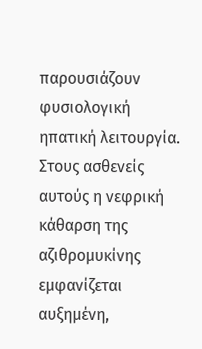παρουσιάζουν φυσιολογική ηπατική λειτουργία. Στους ασθενείς αυτούς η νεφρική κάθαρση της αζιθρομυκίνης εμφανίζεται αυξημένη,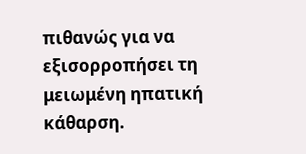πιθανώς για να εξισορροπήσει τη μειωμένη ηπατική κάθαρση.